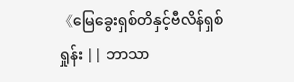《မြေခွေးရှစ်တိနှင့်ဗီလိန်ရှစ်ရှုန်း || ဘာသာ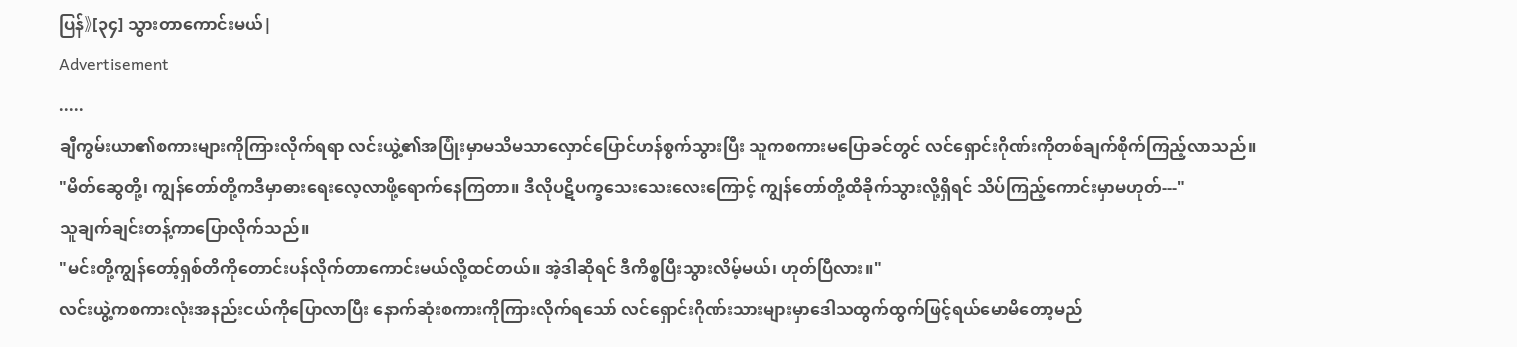ပြန်》[၃၄] သွားတာကောင်းမယ်|
Advertisement
.....
ချီကွမ်းယာ၏စကားများကိုကြားလိုက်ရရာ လင်းယွဲ့၏အပြုံးမှာမသိမသာလှောင်ပြောင်ဟန်စွက်သွားပြီး သူကစကားမပြောခင်တွင် လင်ရှောင်းဂိုဏ်းကိုတစ်ချက်စိုက်ကြည့်လာသည်။
"မိတ်ဆွေတို့၊ ကျွန်တော်တို့ကဒီမှာဓားရေးလေ့လာဖို့ရောက်နေကြတာ။ ဒီလိုပဋိပက္ခသေးသေးလေးကြောင့် ကျွန်တော်တို့ထိခိုက်သွားလို့ရှိရင် သိပ်ကြည့်ကောင်းမှာမဟုတ်---"
သူချက်ချင်းတန့်ကာပြောလိုက်သည်။
"မင်းတို့ကျွန်တော့်ရှစ်တိကိုတောင်းပန်လိုက်တာကောင်းမယ်လို့ထင်တယ်။ အဲ့ဒါဆိုရင် ဒီကိစ္စပြီးသွားလိမ့်မယ်၊ ဟုတ်ပြီလား။"
လင်းယွဲ့ကစကားလုံးအနည်းငယ်ကိုပြောလာပြီး နောက်ဆုံးစကားကိုကြားလိုက်ရသော် လင်ရှောင်းဂိုဏ်းသားများမှာဒေါသထွက်ထွက်ဖြင့်ရယ်မောမိတော့မည်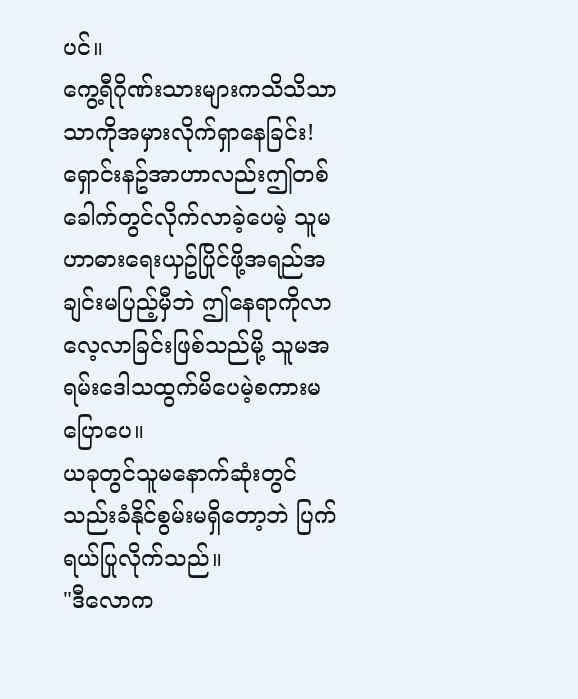ပင်။
ကွေ့ရီဂိုဏ်းသားများကသိသိသာသာကိုအမှားလိုက်ရှာနေခြင်း!
ရှောင်းနဥ်အာဟာလည်းဤတစ်ခေါက်တွင်လိုက်လာခဲ့ပေမဲ့ သူမဟာဓားရေးယှဥ်ပြိုင်ဖို့အရည်အချင်းမပြည့်မှီဘဲ ဤနေရာကိုလာလေ့လာခြင်းဖြစ်သည်မို့ သူမအရမ်းဒေါသထွက်မိပေမဲ့စကားမပြောပေ။
ယခုတွင်သူမနောက်ဆုံးတွင်သည်းခံနိုင်စွမ်းမရှိတော့ဘဲ ပြက်ရယ်ပြုလိုက်သည်။
"ဒီလောက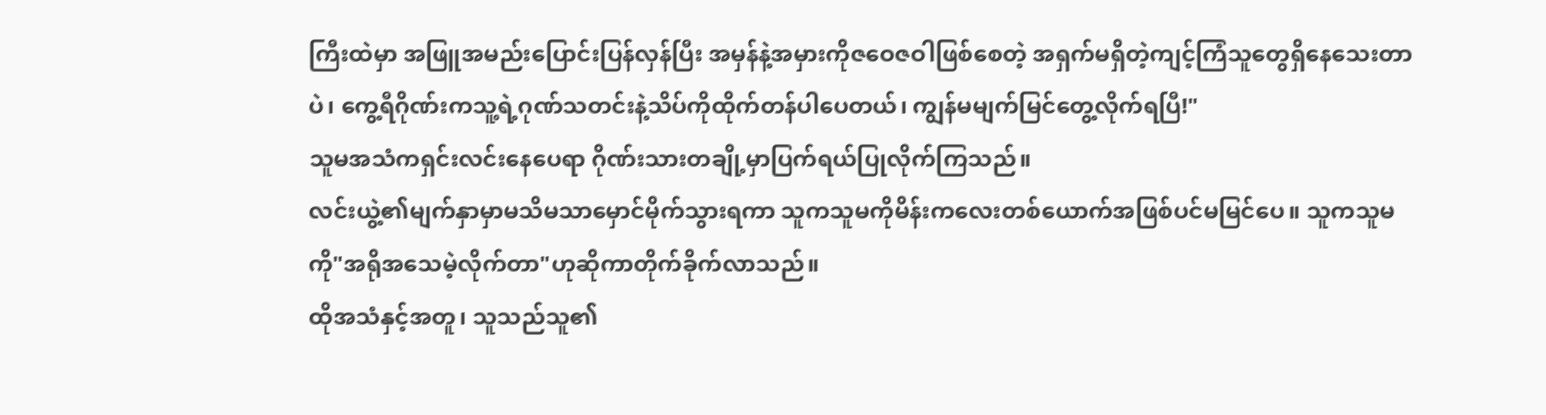ကြီးထဲမှာ အဖြူအမည်းပြောင်းပြန်လှန်ပြီး အမှန်နဲ့အမှားကိုဇဝေဇဝါဖြစ်စေတဲ့ အရှက်မရှိတဲ့ကျင့်ကြံသူတွေရှိနေသေးတာပဲ၊ ကွေ့ရီဂိုဏ်းကသူ့ရဲ့ဂုဏ်သတင်းနဲ့သိပ်ကိုထိုက်တန်ပါပေတယ်၊ ကျွန်မမျက်မြင်တွေ့လိုက်ရပြီ!"
သူမအသံကရှင်းလင်းနေပေရာ ဂိုဏ်းသားတချို့မှာပြက်ရယ်ပြုလိုက်ကြသည်။
လင်းယွဲ့၏မျက်နှာမှာမသိမသာမှောင်မိုက်သွားရကာ သူကသူမကိုမိန်းကလေးတစ်ယောက်အဖြစ်ပင်မမြင်ပေ။ သူကသူမကို"အရိုအသေမဲ့လိုက်တာ"ဟုဆိုကာတိုက်ခိုက်လာသည်။
ထိုအသံနှင့်အတူ၊ သူသည်သူ၏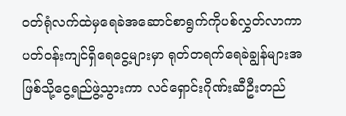ဝတ်ရုံလက်ထဲမှရေခဲအဆောင်စာရွက်ကိုပစ်လွှတ်လာကာ ပတ်ဝန်းကျင်ရှိရေငွေ့များမှာ ရုတ်တရက်ရေခဲချွန်များအဖြစ်သို့ငွေ့ရည်ဖွဲ့သွားကာ လင်ရှောင်းဂိုဏ်းဆီဦးတည်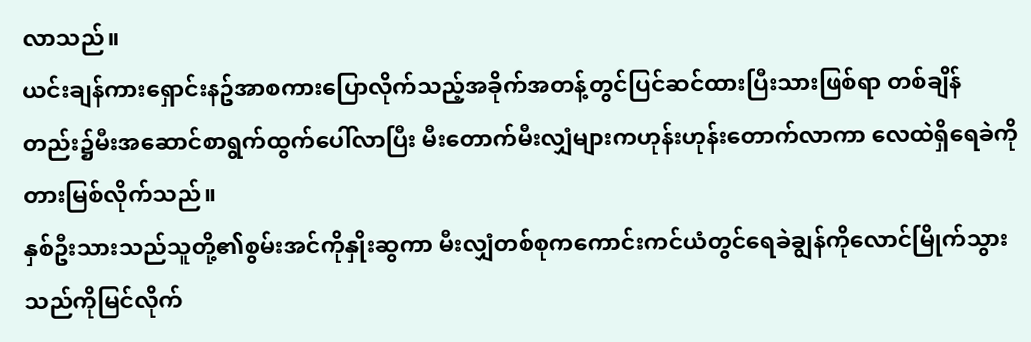လာသည်။
ယင်းချန်ကားရှောင်းနဥ်အာစကားပြောလိုက်သည့်အခိုက်အတန့်တွင်ပြင်ဆင်ထားပြီးသားဖြစ်ရာ တစ်ချိန်တည်း၌မီးအဆောင်စာရွက်ထွက်ပေါ်လာပြီး မီးတောက်မီးလျှံများကဟုန်းဟုန်းတောက်လာကာ လေထဲရှိရေခဲကိုတားမြစ်လိုက်သည်။
နှစ်ဦးသားသည်သူတို့၏စွမ်းအင်ကိုနှိုးဆွကာ မီးလျှံတစ်စုကကောင်းကင်ယံတွင်ရေခဲချွန်ကိုလောင်မြိုက်သွားသည်ကိုမြင်လိုက်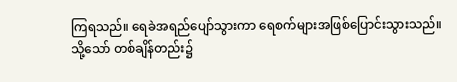ကြရသည်။ ရေခဲအရည်ပျော်သွားကာ ရေစက်များအဖြစ်ပြောင်းသွားသည်။
သို့သော် တစ်ချိန်တည်း၌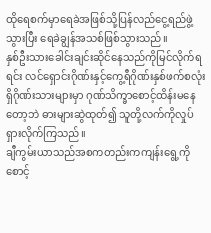ထိုရေစက်မှာရေခဲအဖြစ်သို့ပြန်လည်ငွေ့ရည်ဖွဲ့သွားပြီး ရေခဲချွန်အသစ်ဖြစ်သွားသည်။
နှစ်ဦးသားခေါင်းချင်းဆိုင်နေသည်ကိုမြင်လိုက်ရရင်း လင်ရှောင်းဂိုဏ်းနှင့်ကွေ့ရီဂိုဏ်းနှစ်ဖက်စလုံးရှိဂိုဏ်းသားများမှာ ဂုဏ်သိက္ခာစောင့်ထိန်းမနေတော့ဘဲ ဓားများဆွဲထုတ်၍ သူတို့လက်ကိုလှုပ်ရှားလိုက်ကြသည်။
ချီကွမ်းယာသည်အစကတည်းကကျန်းရွေ့ကိုစောင့်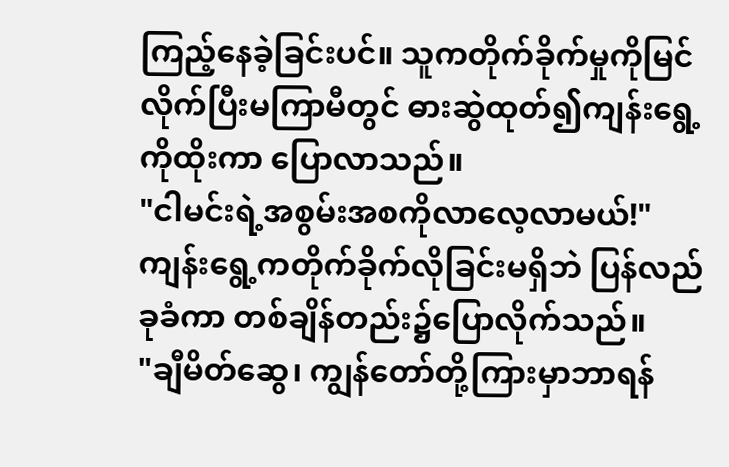ကြည့်နေခဲ့ခြင်းပင်။ သူကတိုက်ခိုက်မှုကိုမြင်လိုက်ပြီးမကြာမီတွင် ဓားဆွဲထုတ်၍ကျန်းရွေ့ကိုထိုးကာ ပြောလာသည်။
"ငါမင်းရဲ့အစွမ်းအစကိုလာလေ့လာမယ်!"
ကျန်းရွေ့ကတိုက်ခိုက်လိုခြင်းမရှိဘဲ ပြန်လည်ခုခံကာ တစ်ချိန်တည်း၌ပြောလိုက်သည်။
"ချီမိတ်ဆွေ၊ ကျွန်တော်တို့ကြားမှာဘာရန်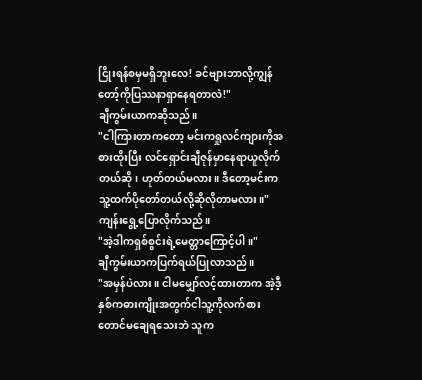ငြိုးရန်စမှမရှိဘူးလေ! ခင်ဗျားဘာလို့ကျွန်တော့်ကိုပြဿနာရှာနေရတာလဲ!"
ချီကွမ်းယာကဆိုသည်။
"ငါကြားတာကတော့ မင်းကရှုလင်ကျားကိုအစားထိုးပြီး လင်ရှောင်းချီဇုန်မှာနေရာယူလိုက်တယ်ဆို၊ ဟုတ်တယ်မလား။ ဒီတော့မင်းကသူ့ထက်ပိုတော်တယ်လို့ဆိုလိုတာမလား။"
ကျန်းရွေ့ပြောလိုက်သည်။
"အဲ့ဒါကရှစ်စွင်းရဲ့မေတ္တာကြောင့်ပါ။"
ချီကွမ်းယာကပြက်ရယ်ပြုလာသည်။
"အမှန်ပဲလား။ ငါမမျှော်လင့်ထားတာက အဲ့ဒီ့နှစ်ကဓားကျိုးအတွက်ငါသူ့ကိုလက်စားတောင်မချေရသေးဘဲ သူက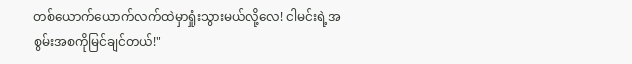တစ်ယောက်ယောက်လက်ထဲမှာရှုံးသွားမယ်လို့လေ! ငါမင်းရဲ့အစွမ်းအစကိုမြင်ချင်တယ်!"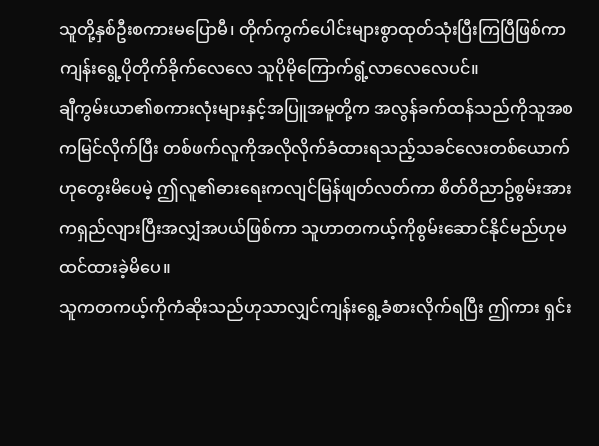သူတို့နှစ်ဦးစကားမပြောမီ၊ တိုက်ကွက်ပေါင်းများစွာထုတ်သုံးပြီးကြပြီဖြစ်ကာ ကျန်းရွေ့ပိုတိုက်ခိုက်လေလေ သူပိုမိုကြောက်ရွံ့လာလေလေပင်။
ချီကွမ်းယာ၏စကားလုံးများနှင့်အပြူအမူတို့က အလွန်ခက်ထန်သည်ကိုသူအစကမြင်လိုက်ပြီး တစ်ဖက်လူကိုအလိုလိုက်ခံထားရသည့်သခင်လေးတစ်ယောက်ဟုတွေးမိပေမဲ့ ဤလူ၏ဓားရေးကလျင်မြန်ဖျတ်လတ်ကာ စိတ်ဝိညာဥ်စွမ်းအားကရှည်လျားပြီးအလျှံအပယ်ဖြစ်ကာ သူဟာတကယ့်ကိုစွမ်းဆောင်နိုင်မည်ဟုမထင်ထားခဲ့မိပေ။
သူကတကယ့်ကိုကံဆိုးသည်ဟုသာလျှင်ကျန်းရွေ့ခံစားလိုက်ရပြီး ဤကား ရှင်း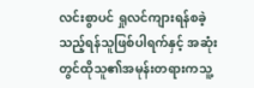လင်းစွာပင် ရှုလင်ကျားရန်စခဲ့သည့်ရန်သူဖြစ်ပါရက်နှင့် အဆုံးတွင်ထိုသူ၏အမုန်းတရားကသူ့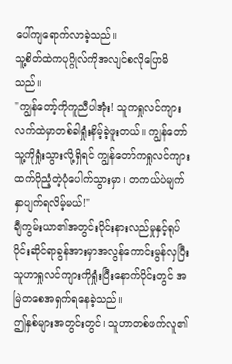ပေါ်ကျရောက်လာခဲ့သည်။
သူ့စိတ်ထဲကပုဂ္ဂိုလ်ကိုအလျင်စလိုပြောမိသည်။
"ကျွန်တော့်ကိုကူညီပါအုံး! သူကရှုလင်ကျားလက်ထဲမှာတစ်ခါရှုံးနိမ့်ခဲ့ဖူးတယ်။ ကျွန်တော်သူ့ကိုရှုံးသွားလို့ရှိရင် ကျွန်တော်ကရှုလင်ကျားထက်ပိုညံ့တဲ့ပုံပေါက်သွားမှာ၊ တကယ်ပဲမျက်နှာပျက်ရလိမ့်မယ်!"
ချီကွမ်းယာ၏အတွင်းပိုင်းနားလည်မှုနှင့်ရုပ်ပိုင်းဆိုင်ရာခွန်အားမှာအလွန်ကောင်းမွန်လှပြီး သူဟာရှုလင်ကျားကိုရှုံးပြီးနောက်ပိုင်းတွင် အမြဲတစေအရှက်ရနေခဲ့သည်။
ဤနှစ်များအတွင်းတွင်၊ သူဟာတစ်ဖက်လူ၏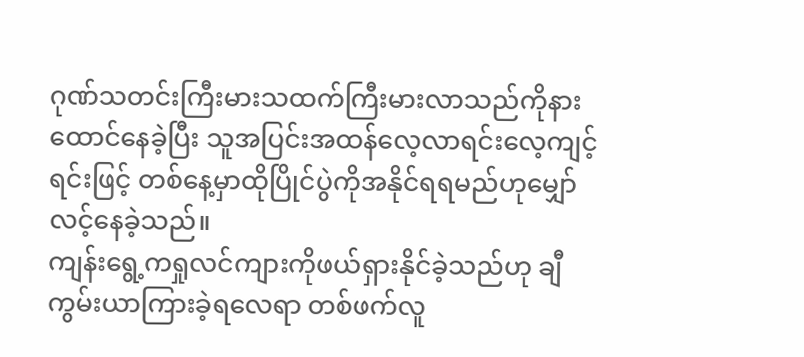ဂုဏ်သတင်းကြီးမားသထက်ကြီးမားလာသည်ကိုနားထောင်နေခဲ့ပြီး သူအပြင်းအထန်လေ့လာရင်းလေ့ကျင့်ရင်းဖြင့် တစ်နေ့မှာထိုပြိုင်ပွဲကိုအနိုင်ရရမည်ဟုမျှော်လင့်နေခဲ့သည်။
ကျန်းရွေ့ကရှုလင်ကျားကိုဖယ်ရှားနိုင်ခဲ့သည်ဟု ချီကွမ်းယာကြားခဲ့ရလေရာ တစ်ဖက်လူ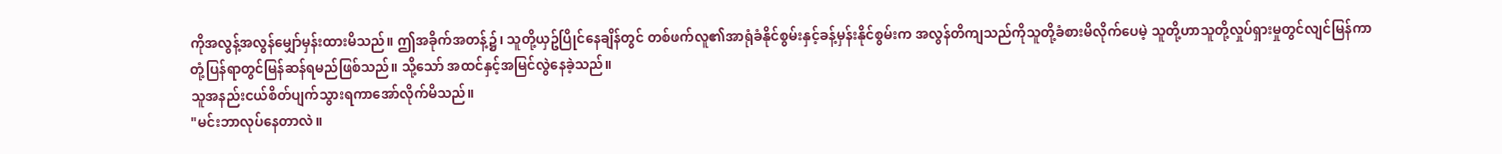ကိုအလွန့်အလွန်မျှော်မှန်းထားမိသည်။ ဤအခိုက်အတန့်၌၊ သူတို့ယှဥ်ပြိုင်နေချိန်တွင် တစ်ဖက်လူ၏အာရုံခံနိုင်စွမ်းနှင့်ခန့်မှန်းနိုင်စွမ်းက အလွန်တိကျသည်ကိုသူတို့ခံစားမိလိုက်ပေမဲ့ သူတို့ဟာသူတို့လှုပ်ရှားမှုတွင်လျင်မြန်ကာ တုံ့ပြန်ရာတွင်မြန်ဆန်ရမည်ဖြစ်သည်။ သို့သော် အထင်နှင့်အမြင်လွဲနေခဲ့သည်။
သူအနည်းငယ်စိတ်ပျက်သွားရကာအော်လိုက်မိသည်။
"မင်းဘာလုပ်နေတာလဲ။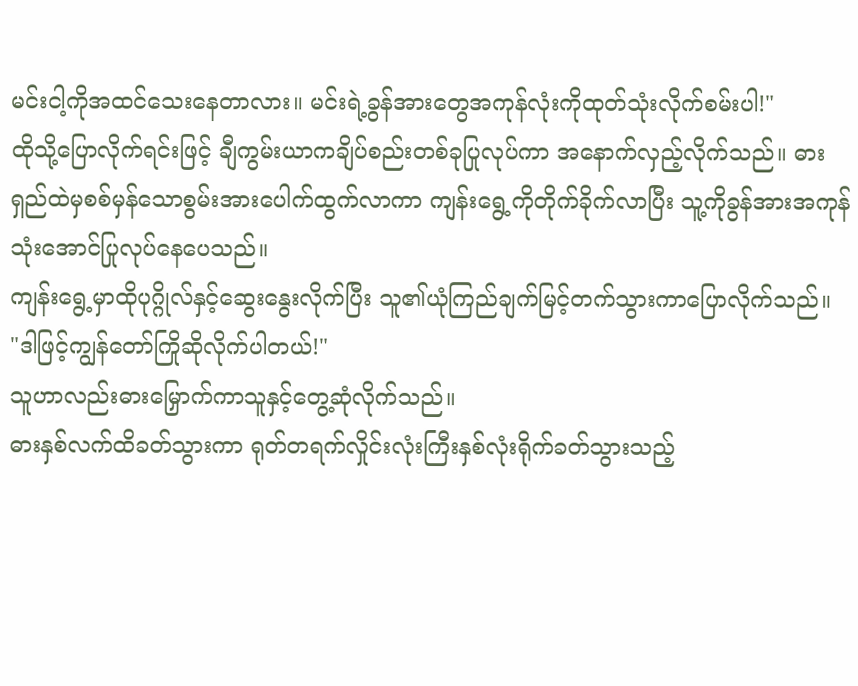မင်းငါ့ကိုအထင်သေးနေတာလား။ မင်းရဲ့ခွန်အားတွေအကုန်လုံးကိုထုတ်သုံးလိုက်စမ်းပါ!"
ထိုသို့ပြောလိုက်ရင်းဖြင့် ချီကွမ်းယာကချိပ်စည်းတစ်ခုပြုလုပ်ကာ အနောက်လှည့်လိုက်သည်။ ဓားရှည်ထဲမှစစ်မှန်သောစွမ်းအားပေါက်ထွက်လာကာ ကျန်းရွေ့ကိုတိုက်ခိုက်လာပြီး သူ့ကိုခွန်အားအကုန်သုံးအောင်ပြုလုပ်နေပေသည်။
ကျန်းရွေ့မှာထိုပုဂ္ဂိုလ်နှင့်ဆွေးနွေးလိုက်ပြီး သူ၏ယုံကြည်ချက်မြင့်တက်သွားကာပြောလိုက်သည်။
"ဒါဖြင့်ကျွန်တော်ကြိုဆိုလိုက်ပါတယ်!"
သူဟာလည်းဓားမြှောက်ကာသူနှင့်တွေ့ဆုံလိုက်သည်။
ဓားနှစ်လက်ထိခတ်သွားကာ ရုတ်တရက်လှိုင်းလုံးကြီးနှစ်လုံးရိုက်ခတ်သွားသည့်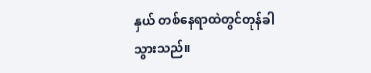နှယ် တစ်နေရာထဲတွင်တုန်ခါသွားသည်။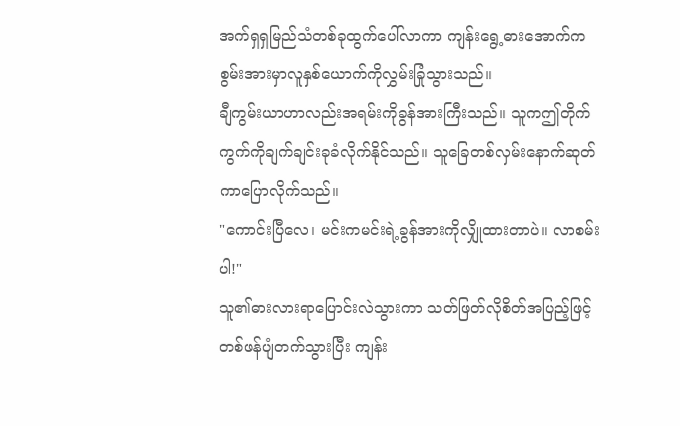အက်ရှရှမြည်သံတစ်ခုထွက်ပေါ်လာကာ ကျန်းရွေ့ဓားအောက်ကစွမ်းအားမှာလူနှစ်ယောက်ကိုလွှမ်းခြုံသွားသည်။
ချီကွမ်းယာဟာလည်းအရမ်းကိုခွန်အားကြီးသည်။ သူကဤတိုက်ကွက်ကိုချက်ချင်းခုခံလိုက်နိုင်သည်။ သူခြေတစ်လှမ်းနောက်ဆုတ်ကာပြောလိုက်သည်။
"ကောင်းပြီလေ၊ မင်းကမင်းရဲ့ခွန်အားကိုလျှိုထားတာပဲ။ လာစမ်းပါ!"
သူ၏ဓားလားရာပြောင်းလဲသွားကာ သတ်ဖြတ်လိုစိတ်အပြည့်ဖြင့်တစ်ဖန်ပျံတက်သွားပြီး ကျန်း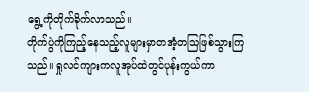ရွေ့ကိုတိုက်ခိုက်လာသည်။
တိုက်ပွဲကိုကြည့်နေသည့်လူများမှာတအံ့တသြဖြစ်သွားကြသည်။ ရှုလင်ကျားကလူအုပ်ထဲတွင်ပုန်းကွယ်ကာ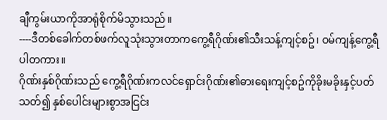ချီကွမ်းယာကိုအာရုံစိုက်မိသွားသည်။
----ဒီတစ်ခေါက်တစ်ဖက်လူသုံးသွားတာကကွေ့ရီဂိုဏ်း၏သီးသန့်ကျင့်စဥ်၊ ဝမ်ကျန့်ကွေ့ရီပါတကား။
ဂိုဏ်းနှစ်ဂိုဏ်းသည် ကွေ့ရီဂိုဏ်းကလင်ရှောင်းဂိုဏ်း၏ဓားရေးကျင့်စဥ်ကိုခိုးမခိုးနှင့်ပတ်သတ်၍ နှစ်ပေါင်းများစွာအငြင်း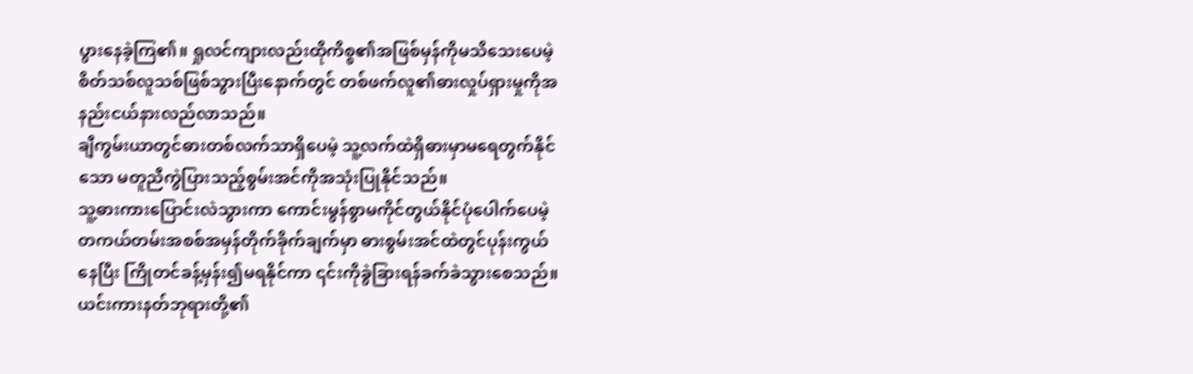ပွားနေခဲ့ကြ၏။ ရှုလင်ကျားလည်းထိုကိစ္စ၏အဖြစ်မှန်ကိုမသိသေးပေမဲ့ စိတ်သစ်လူသစ်ဖြစ်သွားပြီးနောက်တွင် တစ်ဖက်လူ၏ဓားလှုပ်ရှားမှုကိုအနည်းငယ်နားလည်လာသည်။
ချီကွမ်းယာတွင်ဓားတစ်လက်သာရှိပေမဲ့ သူ့လက်ထဲရှိဓားမှာမရေတွက်နိုင်သော မတူညီကွဲပြားသည့်စွမ်းအင်ကိုအသုံးပြုနိုင်သည်။
သူ့ဓားကားပြောင်းလဲသွားကာ ကောင်းမွန်စွာမကိုင်တွယ်နိုင်ပုံပေါက်ပေမဲ့ တကယ်တမ်းအစစ်အမှန်တိုက်ခိုက်ချက်မှာ ဓားစွမ်းအင်ထဲတွင်ပုန်းကွယ်နေပြီး ကြိုတင်ခန့်မှန်း၍မရနိုင်ကာ ၎င်းကိုခွဲခြားရန်ခက်ခဲသွားစေသည်။
ယင်းကားနတ်ဘုရားတို့၏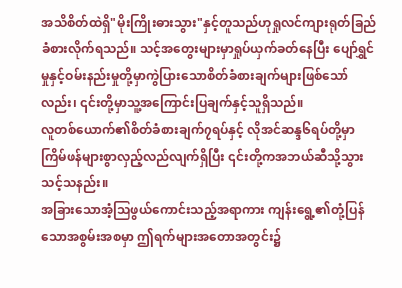အသိစိတ်ထဲရှိ"မိုးကြိုးဓားသွား"နှင့်တူသည်ဟုရှုလင်ကျားရုတ်ခြည်ခံစားလိုက်ရသည်။ သင့်အတွေးများမှာရှုပ်ယှက်ခတ်နေပြီး ပျော်ရွှင်မှုနှင့်ဝမ်းနည်းမှုတို့မှာကွဲပြားသောစိတ်ခံစားချက်များဖြစ်သော်လည်း၊ ၎င်းတို့မှာသူ့အကြောင်းပြချက်နှင့်သူရှိသည်။
လူတစ်ယောက်၏စိတ်ခံစားချက်၇ရပ်နှင့် လိုအင်ဆန္ဒ၆ရပ်တို့မှာ
ကြိမ်ဖန်များစွာလှည့်လည်လျက်ရှိပြီး ၎င်းတို့ကအဘယ်ဆီသို့သွားသင့်သနည်း။
အခြားသောအံ့သြဖွယ်ကောင်းသည့်အရာကား ကျန်းရွေ့၏တုံ့ပြန်သောအစွမ်းအစမှာ ဤရက်များအတောအတွင်း၌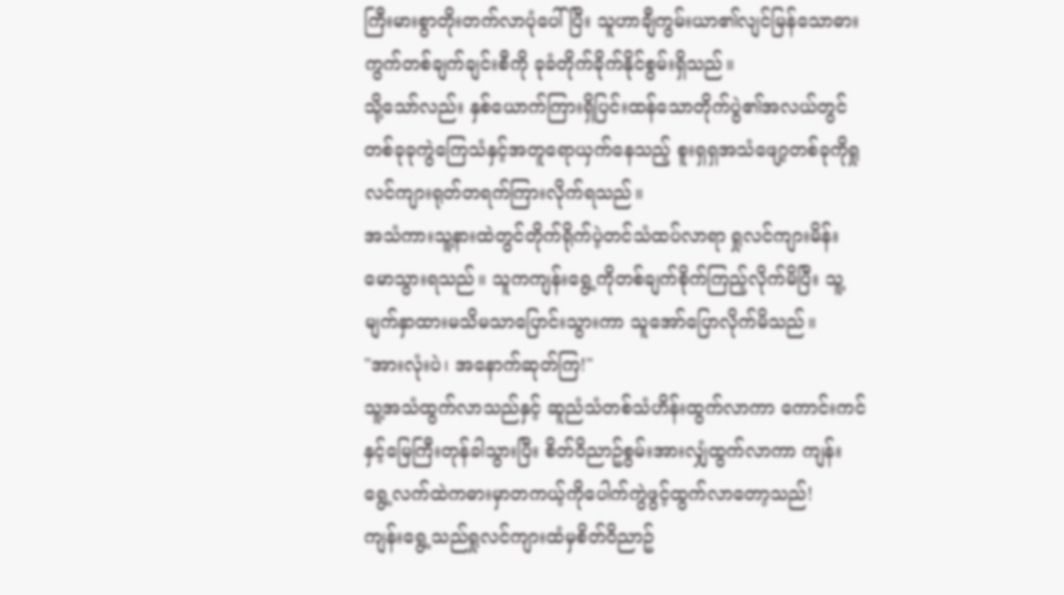ကြီးမားစွာတိုးတက်လာပုံပေါ်ပြီး သူဟာချီကွမ်းယာ၏လျင်မြန်သောဓားကွက်တစ်ချက်ချင်းစီကို ခုခံတိုက်ခိုက်နိုင်စွမ်းရှိသည်။
သို့သော်လည်း နှစ်ယောက်ကြားရှိပြင်းထန်သောတိုက်ပွဲ၏အလယ်တွင် တစ်ခုခုကွဲကြေသံနှင့်အတူရောယှက်နေသည့် စူးရှရှအသံဖျော့တစ်ခုကိုရှုလင်ကျားရုတ်တရက်ကြားလိုက်ရသည်။
အသံကားသူ့နားထဲတွင်တိုက်ရိုက်ပဲ့တင်သံထပ်လာရာ ရှုလင်ကျားမိန်းမောသွားရသည်။ သူကကျန်းရွေ့ကိုတစ်ချက်စိုက်ကြည့်လိုက်မိပြီး သူ့မျက်နှာထားမသိမသာပြောင်းသွားကာ သူအော်ပြောလိုက်မိသည်။
"အားလုံးပဲ၊ အနောက်ဆုတ်ကြ!"
သူ့အသံထွက်လာသည်နှင့် ဆူညံသံတစ်သံဟိန်းထွက်လာကာ ကောင်းကင်နှင့်မြေကြီးတုန်ခါသွားပြီး စိတ်ဝိညာဥ်စွမ်းအားလျှံထွက်လာကာ ကျန်းရွေ့လက်ထဲကဓားမှာတကယ့်ကိုပေါက်ကွဲဖွင့်ထွက်လာတော့သည်!
ကျန်းရွေ့သည်ရှုလင်ကျားထံမှစိတ်ဝိညာဥ်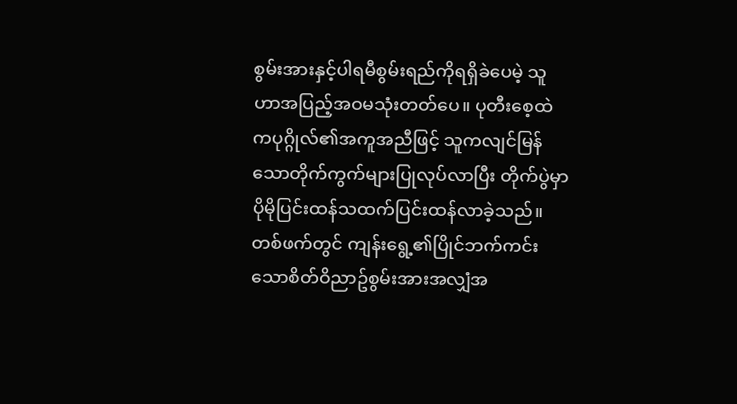စွမ်းအားနှင့်ပါရမီစွမ်းရည်ကိုရရှိခဲပေမဲ့ သူဟာအပြည့်အဝမသုံးတတ်ပေ။ ပုတီးစေ့ထဲကပုဂ္ဂိုလ်၏အကူအညီဖြင့် သူကလျင်မြန်သောတိုက်ကွက်များပြုလုပ်လာပြီး တိုက်ပွဲမှာပိုမိုပြင်းထန်သထက်ပြင်းထန်လာခဲ့သည်။
တစ်ဖက်တွင် ကျန်းရွေ့၏ပြိုင်ဘက်ကင်းသောစိတ်ဝိညာဥ်စွမ်းအားအလျှံအ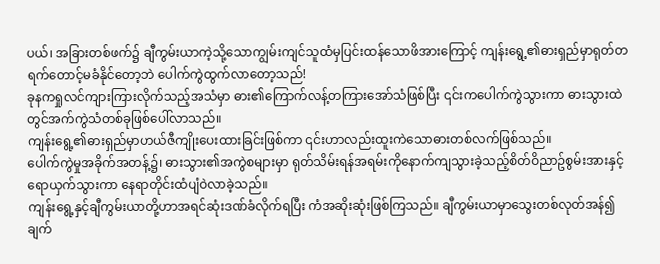ပယ်၊ အခြားတစ်ဖက်၌ ချီကွမ်းယာကဲ့သို့သောကျွမ်းကျင်သူထံမှပြင်းထန်သောဖိအားကြောင့် ကျန်းရွေ့၏ဓားရှည်မှာရုတ်တရက်တောင့်မခံနိုင်တော့ဘဲ ပေါက်ကွဲထွက်လာတော့သည်!
ခုနကရှုလင်ကျားကြားလိုက်သည့်အသံမှာ ဓား၏ကြောက်လန့်တကြားအော်သံဖြစ်ပြီး ၎င်းကပေါက်ကွဲသွားကာ ဓားသွားထဲတွင်အက်ကွဲသံတစ်ခုဖြစ်ပေါ်လာသည်။
ကျန်းရွေ့၏ဓားရှည်မှာဟယ်ဇီကျိုးပေးထားခြင်းဖြစ်ကာ ၎င်းဟာလည်းထူးကဲသောဓားတစ်လက်ဖြစ်သည်။
ပေါက်ကွဲမှုအခိုက်အတန့်၌၊ ဓားသွား၏အကွဲစများမှာ ရုတ်သိမ်းရန်အရမ်းကိုနောက်ကျသွားခဲ့သည့်စိတ်ဝိညာဥ်စွမ်းအားနှင့်ရောယှက်သွားကာ နေရာတိုင်းထံပျံဝဲလာခဲ့သည်။
ကျန်းရွေ့နှင့်ချီကွမ်းယာတို့ဟာအရင်ဆုံးဒဏ်ခံလိုက်ရပြီး ကံအဆိုးဆုံးဖြစ်ကြသည်။ ချီကွမ်းယာမှာသွေးတစ်လုတ်အန်၍ ချက်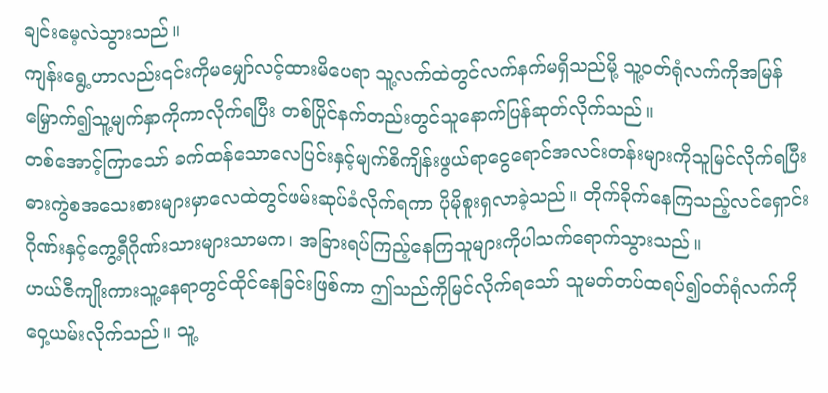ချင်းမေ့လဲသွားသည်။
ကျန်းရွေ့ဟာလည်း၎င်းကိုမမျှော်လင့်ထားမိပေရာ သူ့လက်ထဲတွင်လက်နက်မရှိသည်မို့ သူ့ဝတ်ရုံလက်ကိုအမြန်မြှောက်၍သူ့မျက်နှာကိုကာလိုက်ရပြီး တစ်ပြိုင်နက်တည်းတွင်သူနောက်ပြန်ဆုတ်လိုက်သည်။
တစ်အောင့်ကြာသော် ခက်ထန်သောလေပြင်းနှင့်မျက်စိကျိန်းဖွယ်ရာငွေရောင်အလင်းတန်းများကိုသူမြင်လိုက်ရပြီး ဓားကွဲစအသေးစားများမှာလေထဲတွင်ဖမ်းဆုပ်ခံလိုက်ရကာ ပိုမိုစူးရှလာခဲ့သည်။ တိုက်ခိုက်နေကြသည့်လင်ရှောင်းဂိုဏ်းနှင့်ကွေ့ရီဂိုဏ်းသားများသာမက၊ အခြားရပ်ကြည့်နေကြသူများကိုပါသက်ရောက်သွားသည်။
ဟယ်ဇီကျိုးကားသူ့နေရာတွင်ထိုင်နေခြင်းဖြစ်ကာ ဤသည်ကိုမြင်လိုက်ရသော် သူမတ်တပ်ထရပ်၍ဝတ်ရုံလက်ကိုဝှေ့ယမ်းလိုက်သည်။ သူ့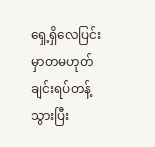ရှေ့ရှိလေပြင်းမှာတမဟုတ်ချင်းရပ်တန့်သွားပြီး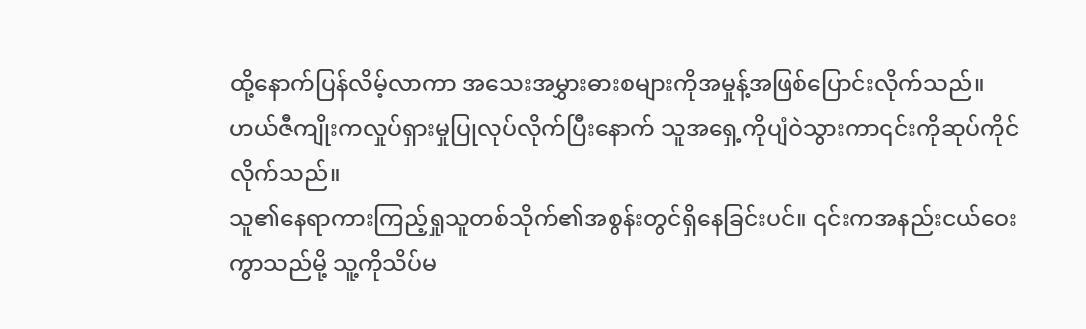ထို့နောက်ပြန်လိမ့်လာကာ အသေးအမွှားဓားစများကိုအမှုန့်အဖြစ်ပြောင်းလိုက်သည်။
ဟယ်ဇီကျိုးကလှုပ်ရှားမှုပြုလုပ်လိုက်ပြီးနောက် သူအရှေ့ကိုပျံဝဲသွားကာ၎င်းကိုဆုပ်ကိုင်လိုက်သည်။
သူ၏နေရာကားကြည့်ရှုသူတစ်သိုက်၏အစွန်းတွင်ရှိနေခြင်းပင်။ ၎င်းကအနည်းငယ်ဝေးကွာသည်မို့ သူ့ကိုသိပ်မ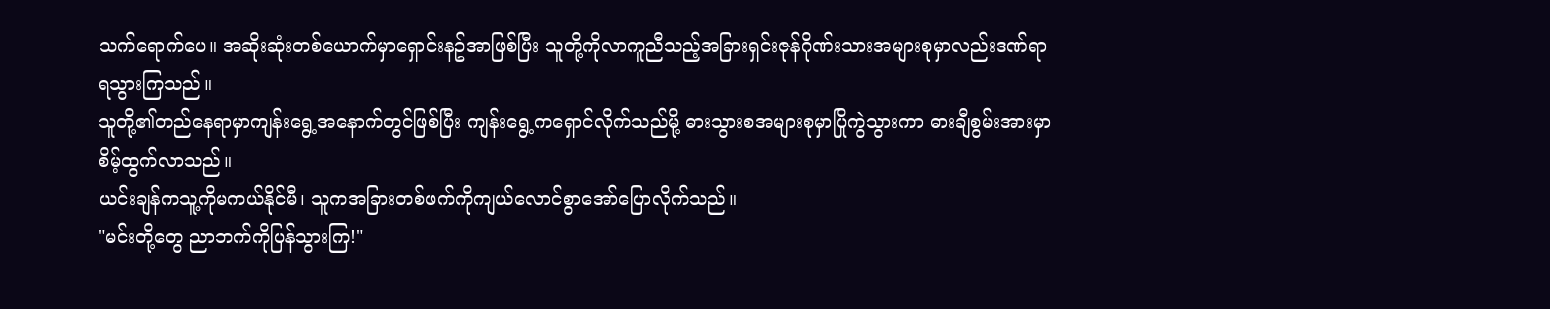သက်ရောက်ပေ။ အဆိုးဆုံးတစ်ယောက်မှာရှောင်းနဥ်အာဖြစ်ပြီး သူတို့ကိုလာကူညီသည့်အခြားရှင်းဇုန်ဂိုဏ်းသားအများစုမှာလည်းဒဏ်ရာရသွားကြသည်။
သူတို့၏တည်နေရာမှာကျန်းရွေ့အနောက်တွင်ဖြစ်ပြီး ကျန်းရွေ့ကရှောင်လိုက်သည်မို့ ဓားသွားစအများစုမှာပြိုကွဲသွားကာ ဓားချီစွမ်းအားမှာစိမ့်ထွက်လာသည်။
ယင်းချန်ကသူ့ကိုမကယ်နိုင်မီ၊ သူကအခြားတစ်ဖက်ကိုကျယ်လောင်စွာအော်ပြောလိုက်သည်။
"မင်းတို့တွေ ညာဘက်ကိုပြန်သွားကြ!"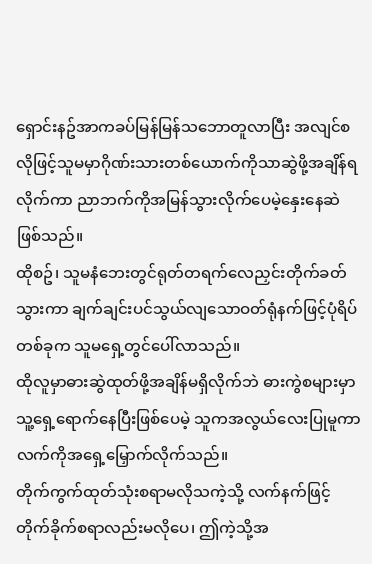ရှောင်းနဥ်အာကခပ်မြန်မြန်သဘောတူလာပြီး အလျင်စလိုဖြင့်သူမမှာဂိုဏ်းသားတစ်ယောက်ကိုသာဆွဲဖို့အချိန်ရလိုက်ကာ ညာဘက်ကိုအမြန်သွားလိုက်ပေမဲ့နှေးနေဆဲဖြစ်သည်။
ထိုစဥ်၊ သူမနံဘေးတွင်ရုတ်တရက်လေညှင်းတိုက်ခတ်သွားကာ ချက်ချင်းပင်သွယ်လျသောဝတ်ရုံနက်ဖြင့်ပုံရိပ်တစ်ခုက သူမရှေ့တွင်ပေါ်လာသည်။
ထိုလူမှာဓားဆွဲထုတ်ဖို့အချိန်မရှိလိုက်ဘဲ ဓားကွဲစများမှာသူ့ရှေ့ရောက်နေပြီးဖြစ်ပေမဲ့ သူကအလွယ်လေးပြုမူကာလက်ကိုအရှေ့မြှောက်လိုက်သည်။
တိုက်ကွက်ထုတ်သုံးစရာမလိုသကဲ့သို့ လက်နက်ဖြင့်တိုက်ခိုက်စရာလည်းမလိုပေ၊ ဤကဲ့သို့အ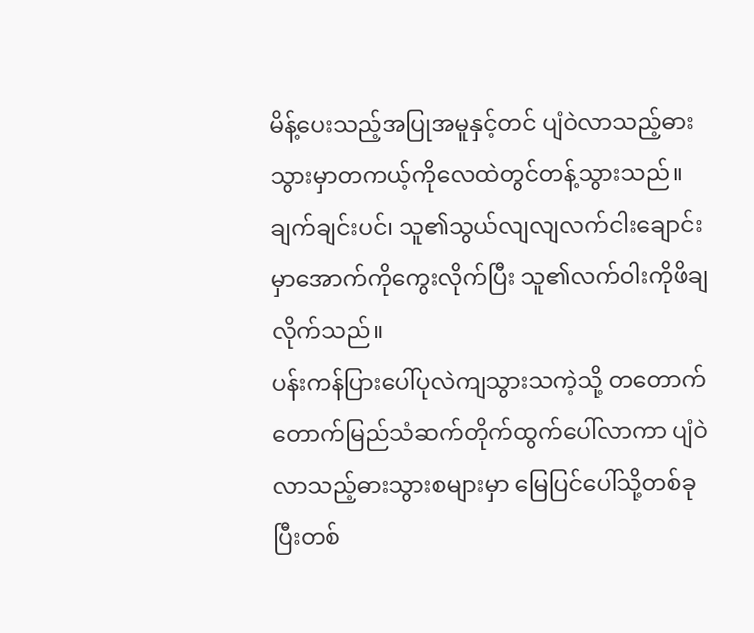မိန့်ပေးသည့်အပြုအမူနှင့်တင် ပျံဝဲလာသည့်ဓားသွားမှာတကယ့်ကိုလေထဲတွင်တန့်သွားသည်။
ချက်ချင်းပင်၊ သူ၏သွယ်လျလျလက်ငါးချောင်းမှာအောက်ကိုကွေးလိုက်ပြီး သူ၏လက်ဝါးကိုဖိချလိုက်သည်။
ပန်းကန်ပြားပေါ်ပုလဲကျသွားသကဲ့သို့ တတောက်တောက်မြည်သံဆက်တိုက်ထွက်ပေါ်လာကာ ပျံဝဲလာသည့်ဓားသွားစများမှာ မြေပြင်ပေါ်သို့တစ်ခုပြီးတစ်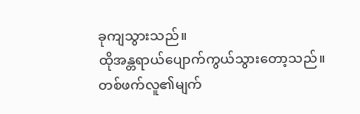ခုကျသွားသည်။
ထိုအန္တရာယ်ပျောက်ကွယ်သွားတော့သည်။
တစ်ဖက်လူ၏မျက်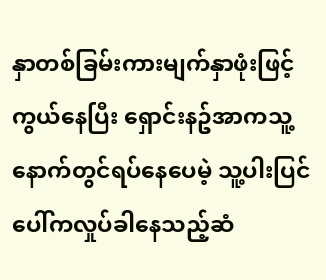နှာတစ်ခြမ်းကားမျက်နှာဖုံးဖြင့်ကွယ်နေပြီး ရှောင်းနဥ်အာကသူ့နောက်တွင်ရပ်နေပေမဲ့ သူ့ပါးပြင်ပေါ်ကလှုပ်ခါနေသည့်ဆံ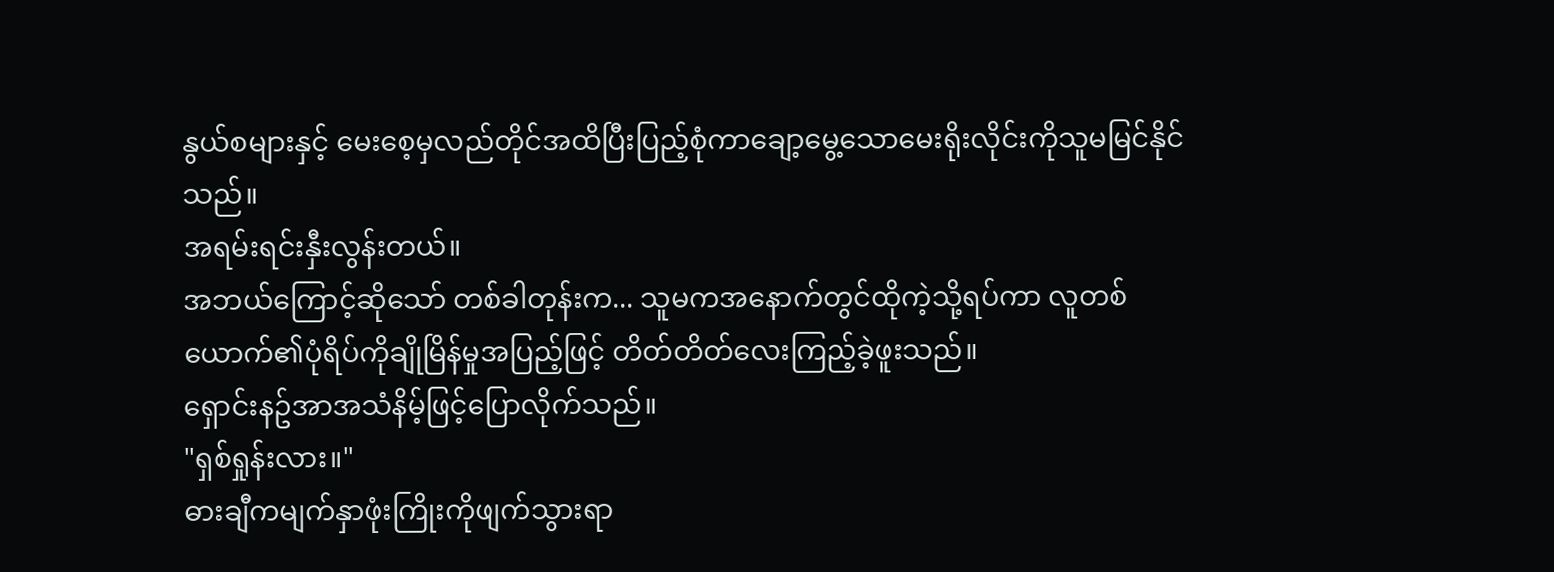နွယ်စများနှင့် မေးစေ့မှလည်တိုင်အထိပြီးပြည့်စုံကာချော့မွေ့သောမေးရိုးလိုင်းကိုသူမမြင်နိုင်သည်။
အရမ်းရင်းနှီးလွန်းတယ်။
အဘယ်ကြောင့်ဆိုသော် တစ်ခါတုန်းက... သူမကအနောက်တွင်ထိုကဲ့သို့ရပ်ကာ လူတစ်ယောက်၏ပုံရိပ်ကိုချိုမြိန်မှုအပြည့်ဖြင့် တိတ်တိတ်လေးကြည့်ခဲ့ဖူးသည်။
ရှောင်းနဥ်အာအသံနိမ့်ဖြင့်ပြောလိုက်သည်။
"ရှစ်ရှုန်းလား။"
ဓားချီကမျက်နှာဖုံးကြိုးကိုဖျက်သွားရာ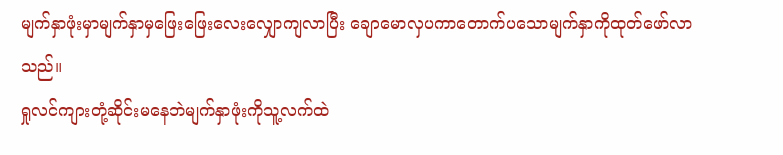မျက်နှာဖုံးမှာမျက်နှာမှဖြေးဖြေးလေးလျှောကျလာပြီး ချောမောလှပကာတောက်ပသောမျက်နှာကိုထုတ်ဖော်လာသည်။
ရှုလင်ကျားတုံ့ဆိုင်းမနေဘဲမျက်နှာဖုံးကိုသူ့လက်ထဲ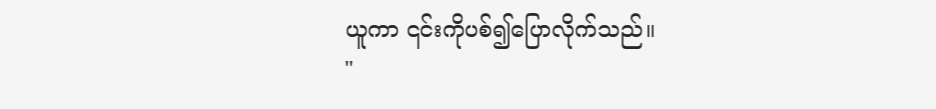ယူကာ ၎င်းကိုပစ်၍ပြောလိုက်သည်။
"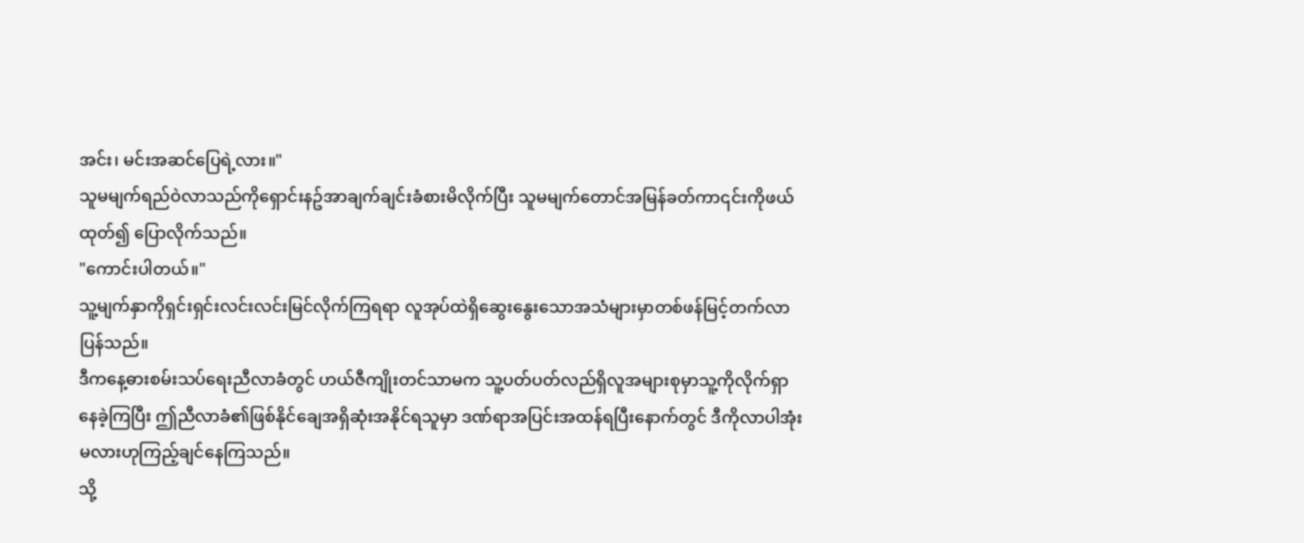အင်း၊ မင်းအဆင်ပြေရဲ့လား။"
သူမမျက်ရည်ဝဲလာသည်ကိုရှောင်းနဥ်အာချက်ချင်းခံစားမိလိုက်ပြီး သူမမျက်တောင်အမြန်ခတ်ကာ၎င်းကိုဖယ်ထုတ်၍ ပြောလိုက်သည်။
"ကောင်းပါတယ်။"
သူ့မျက်နှာကိုရှင်းရှင်းလင်းလင်းမြင်လိုက်ကြရရာ လူအုပ်ထဲရှိဆွေးနွေးသောအသံများမှာတစ်ဖန်မြင့်တက်လာပြန်သည်။
ဒီကနေ့ဓားစမ်းသပ်ရေးညီလာခံတွင် ဟယ်ဇီကျိုးတင်သာမက သူ့ပတ်ပတ်လည်ရှိလူအများစုမှာသူ့ကိုလိုက်ရှာနေခဲ့ကြပြီး ဤညီလာခံ၏ဖြစ်နိုင်ချေအရှိဆုံးအနိုင်ရသူမှာ ဒဏ်ရာအပြင်းအထန်ရပြီးနောက်တွင် ဒီကိုလာပါအုံးမလားဟုကြည့်ချင်နေကြသည်။
သို့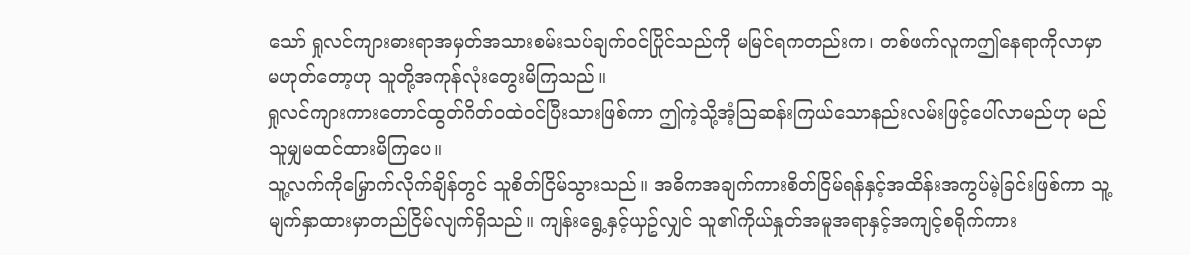သော် ရှုလင်ကျားဓားရာအမှတ်အသားစမ်းသပ်ချက်ဝင်ပြိုင်သည်ကို မမြင်ရကတည်းက၊ တစ်ဖက်လူကဤနေရာကိုလာမှာမဟုတ်တော့ဟု သူတို့အကုန်လုံးတွေးမိကြသည်။
ရှုလင်ကျားကားတောင်ထွတ်ဂိတ်ဝထဲဝင်ပြီးသားဖြစ်ကာ ဤကဲ့သို့အံ့သြဆန်းကြယ်သောနည်းလမ်းဖြင့်ပေါ်လာမည်ဟု မည်သူမျှမထင်ထားမိကြပေ။
သူ့လက်ကိုမြှောက်လိုက်ချိန်တွင် သူစိတ်ငြိမ်သွားသည်။ အဓိကအချက်ကားစိတ်ငြိမ်ရန်နှင့်အထိန်းအကွပ်မဲ့ခြင်းဖြစ်ကာ သူ့မျက်နှာထားမှာတည်ငြိမ်လျက်ရှိသည်။ ကျန်းရွေ့နှင့်ယှဥ်လျှင် သူ၏ကိုယ်နှုတ်အမူအရာနှင့်အကျင့်စရိုက်ကား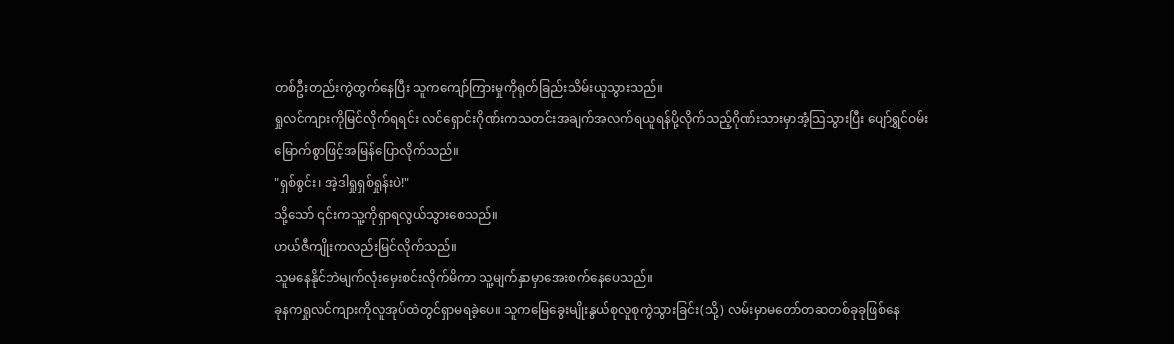တစ်ဦးတည်းကွဲထွက်နေပြီး သူကကျော်ကြားမှုကိုရုတ်ခြည်းသိမ်းယူသွားသည်။
ရှုလင်ကျားကိုမြင်လိုက်ရရင်း လင်ရှောင်းဂိုဏ်းကသတင်းအချက်အလက်ရယူရန်ပို့လိုက်သည့်ဂိုဏ်းသားမှာအံ့သြသွားပြီး ပျော်ရွှင်ဝမ်းမြောက်စွာဖြင့်အမြန်ပြောလိုက်သည်။
"ရှစ်စွင်း၊ အဲ့ဒါရှုရှစ်ရှုန်းပဲ!"
သို့သော် ၎င်းကသူ့ကိုရှာရလွယ်သွားစေသည်။
ဟယ်ဇီကျိုးကလည်းမြင်လိုက်သည်။
သူမနေနိုင်ဘဲမျက်လုံးမှေးစင်းလိုက်မိကာ သူ့မျက်နှာမှာအေးစက်နေပေသည်။
ခုနကရှုလင်ကျားကိုလူအုပ်ထဲတွင်ရှာမရခဲ့ပေ။ သူကမြေခွေးမျိုးနွယ်စုလူစုကွဲသွားခြင်း(သို့) လမ်းမှာမတော်တဆတစ်ခုခုဖြစ်နေ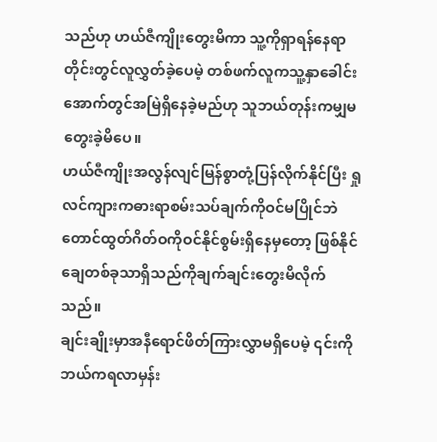သည်ဟု ဟယ်ဇီကျိုးတွေးမိကာ သူ့ကိုရှာရန်နေရာတိုင်းတွင်လူလွှတ်ခဲ့ပေမဲ့ တစ်ဖက်လူကသူ့နှာခေါင်းအောက်တွင်အမြဲရှိနေခဲ့မည်ဟု သူဘယ်တုန်းကမျှမတွေးခဲ့မိပေ။
ဟယ်ဇီကျိုးအလွန်လျင်မြန်စွာတုံ့ပြန်လိုက်နိုင်ပြီး ရှုလင်ကျားကဓားရာစမ်းသပ်ချက်ကိုဝင်မပြိုင်ဘဲ တောင်ထွတ်ဂိတ်ဝကိုဝင်နိုင်စွမ်းရှိနေမှတော့ ဖြစ်နိုင်ချေတစ်ခုသာရှိသည်ကိုချက်ချင်းတွေးမိလိုက်သည်။
ချင်းချိုးမှာအနီရောင်ဖိတ်ကြားလွှာမရှိပေမဲ့ ၎င်းကိုဘယ်ကရလာမှန်း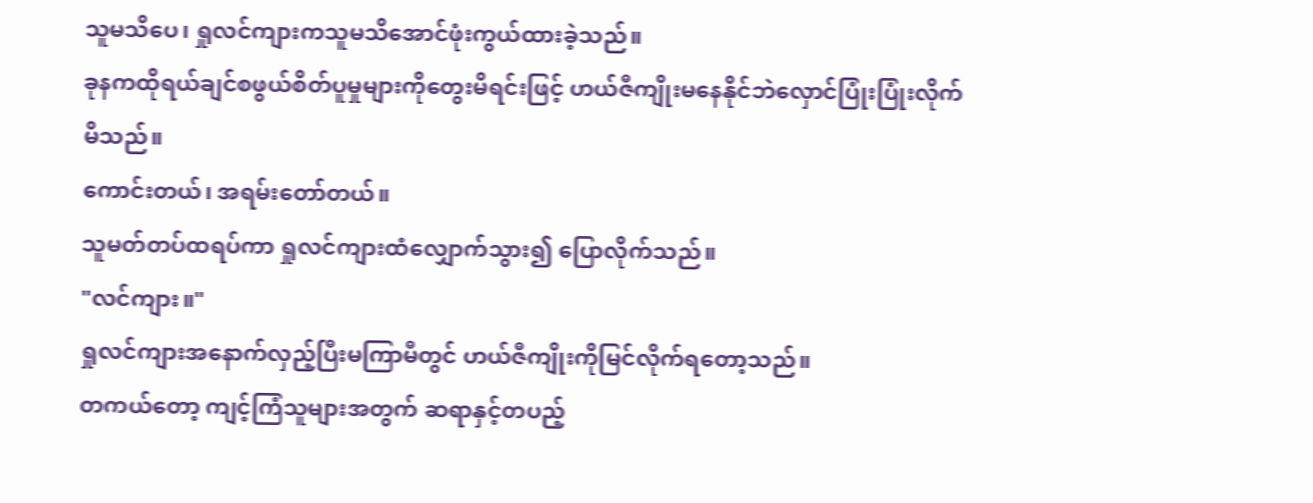သူမသိပေ၊ ရှုလင်ကျားကသူမသိအောင်ဖုံးကွယ်ထားခဲ့သည်။
ခုနကထိုရယ်ချင်စဖွယ်စိတ်ပူမှုများကိုတွေးမိရင်းဖြင့် ဟယ်ဇီကျိုးမနေနိုင်ဘဲလှောင်ပြုံးပြုံးလိုက်မိသည်။
ကောင်းတယ်၊ အရမ်းတော်တယ်။
သူမတ်တပ်ထရပ်ကာ ရှုလင်ကျားထံလျှောက်သွား၍ ပြောလိုက်သည်။
"လင်ကျား။"
ရှုလင်ကျားအနောက်လှည့်ပြီးမကြာမီတွင် ဟယ်ဇီကျိုးကိုမြင်လိုက်ရတော့သည်။
တကယ်တော့ ကျင့်ကြံသူများအတွက် ဆရာနှင့်တပည့်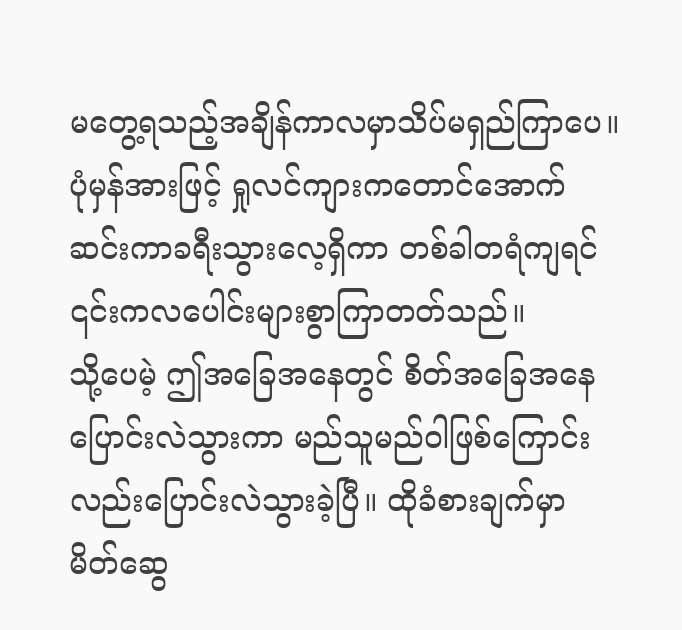မတွေ့ရသည့်အချိန်ကာလမှာသိပ်မရှည်ကြာပေ။
ပုံမှန်အားဖြင့် ရှုလင်ကျားကတောင်အောက်ဆင်းကာခရီးသွားလေ့ရှိကာ တစ်ခါတရံကျရင် ၎င်းကလပေါင်းများစွာကြာတတ်သည်။
သို့ပေမဲ့ ဤအခြေအနေတွင် စိတ်အခြေအနေပြောင်းလဲသွားကာ မည်သူမည်ဝါဖြစ်ကြောင်းလည်းပြောင်းလဲသွားခဲ့ပြီ။ ထိုခံစားချက်မှာ မိတ်ဆွေ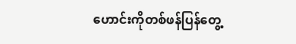ဟောင်းကိုတစ်ဖန်ပြန်တွေ့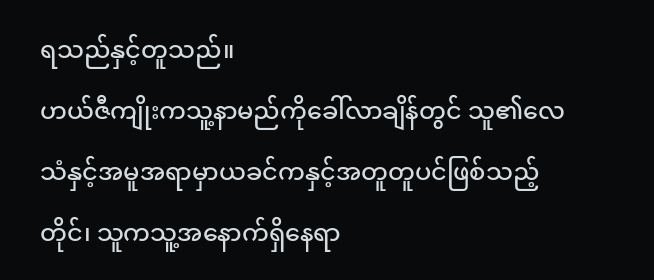ရသည်နှင့်တူသည်။
ဟယ်ဇီကျိုးကသူ့နာမည်ကိုခေါ်လာချိန်တွင် သူ၏လေသံနှင့်အမူအရာမှာယခင်ကနှင့်အတူတူပင်ဖြစ်သည့်တိုင်၊ သူကသူ့အနောက်ရှိနေရာ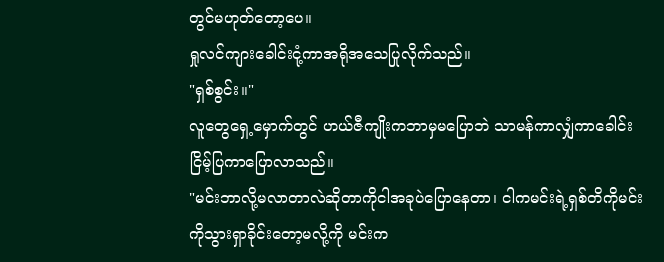တွင်မဟုတ်တော့ပေ။
ရှုလင်ကျားခေါင်းငုံ့ကာအရိုအသေပြုလိုက်သည်။
"ရှစ်စွင်း။"
လူတွေရှေ့မှောက်တွင် ဟယ်ဇီကျိုးကဘာမှမပြောဘဲ သာမန်ကာလျှံကာခေါင်းငြိမ့်ပြကာပြောလာသည်။
"မင်းဘာလို့မလာတာလဲဆိုတာကိုငါအခုပဲပြောနေတာ၊ ငါကမင်းရဲ့ရှစ်တိကိုမင်းကိုသွားရှာခိုင်းတော့မလို့ကို မင်းက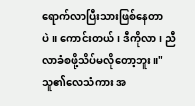ရောက်လာပြီးသားဖြစ်နေတာပဲ။ ကောင်းတယ်၊ ဒီကိုလာ၊ ညီလာခံစဖို့သိပ်မလိုတော့ဘူး။"
သူ၏လေသံကား အ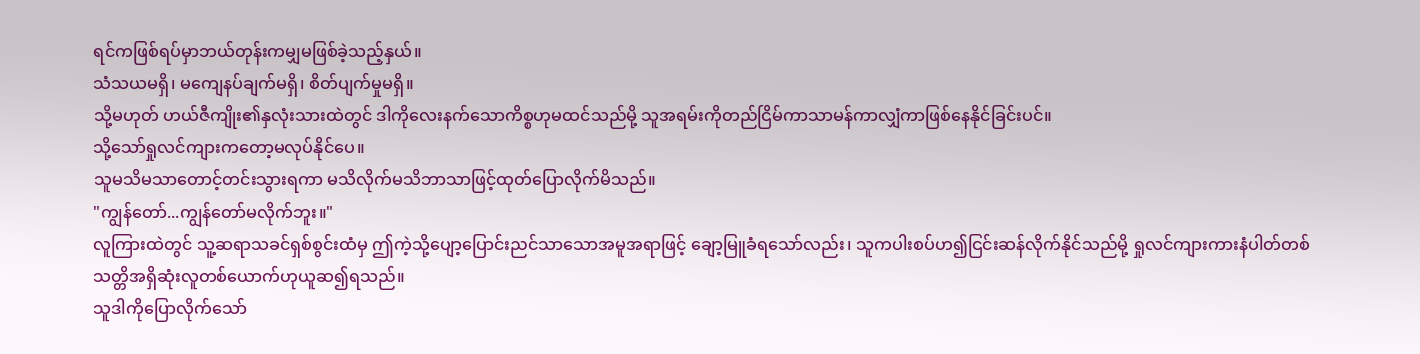ရင်ကဖြစ်ရပ်မှာဘယ်တုန်းကမျှမဖြစ်ခဲ့သည့်နှယ်။
သံသယမရှိ၊ မကျေနပ်ချက်မရှိ၊ စိတ်ပျက်မှုမရှိ။
သို့မဟုတ် ဟယ်ဇီကျိုး၏နှလုံးသားထဲတွင် ဒါကိုလေးနက်သောကိစ္စဟုမထင်သည်မို့ သူအရမ်းကိုတည်ငြိမ်ကာသာမန်ကာလျှံကာဖြစ်နေနိုင်ခြင်းပင်။
သို့သော်ရှုလင်ကျားကတော့မလုပ်နိုင်ပေ။
သူမသိမသာတောင့်တင်းသွားရကာ မသိလိုက်မသိဘာသာဖြင့်ထုတ်ပြောလိုက်မိသည်။
"ကျွန်တော်...ကျွန်တော်မလိုက်ဘူး။"
လူကြားထဲတွင် သူ့ဆရာသခင်ရှစ်စွင်းထံမှ ဤကဲ့သို့ပျော့ပြောင်းညင်သာသောအမူအရာဖြင့် ချော့မြူခံရသော်လည်း၊ သူကပါးစပ်ဟ၍ငြင်းဆန်လိုက်နိုင်သည်မို့ ရှုလင်ကျားကားနံပါတ်တစ်သတ္တိအရှိဆုံးလူတစ်ယောက်ဟုယူဆ၍ရသည်။
သူဒါကိုပြောလိုက်သော်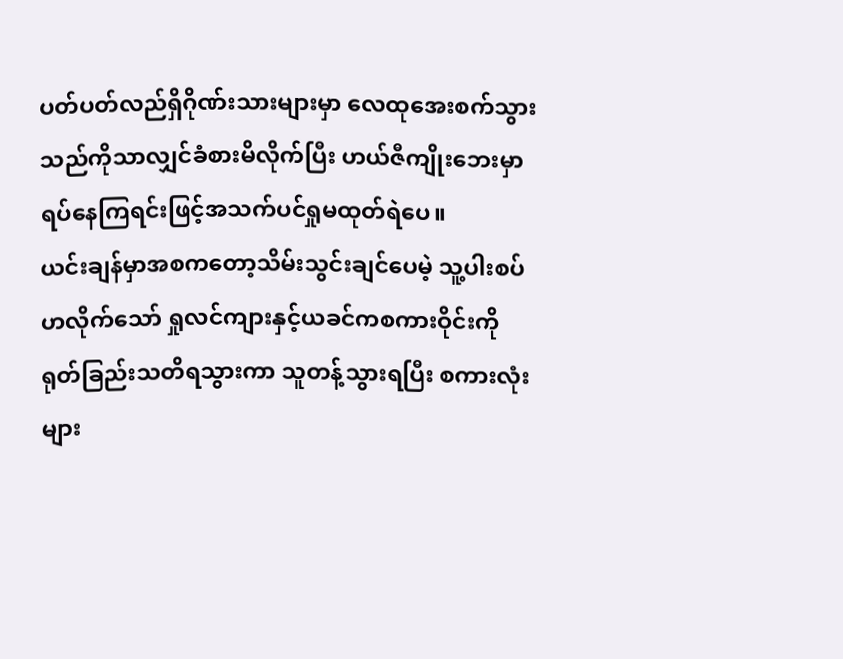ပတ်ပတ်လည်ရှိဂိုဏ်းသားများမှာ လေထုအေးစက်သွားသည်ကိုသာလျှင်ခံစားမိလိုက်ပြီး ဟယ်ဇီကျိုးဘေးမှာရပ်နေကြရင်းဖြင့်အသက်ပင်ရှုမထုတ်ရဲပေ။
ယင်းချန်မှာအစကတော့သိမ်းသွင်းချင်ပေမဲ့ သူ့ပါးစပ်ဟလိုက်သော် ရှုလင်ကျားနှင့်ယခင်ကစကားဝိုင်းကိုရုတ်ခြည်းသတိရသွားကာ သူတန့်သွားရပြီး စကားလုံးများ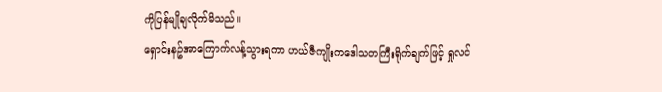ကိုပြန်မျိုချလိုက်မိသည်။
ရှောင်းနဥ်အာကြောက်လန့်သွားရကာ ဟယ်ဇီကျိုးကဒေါသတကြီးရိုက်ချက်ဖြင့် ရှုလင်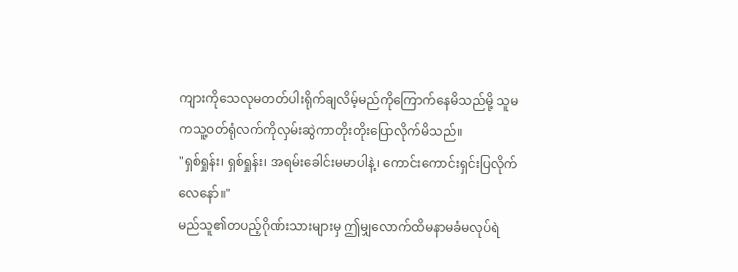ကျားကိုသေလုမတတ်ပါးရိုက်ချလိမ့်မည်ကိုကြောက်နေမိသည်မို့ သူမကသူ့ဝတ်ရုံလက်ကိုလှမ်းဆွဲကာတိုးတိုးပြောလိုက်မိသည်။
"ရှစ်ရှုန်း၊ ရှစ်ရှုန်း၊ အရမ်းခေါင်းမမာပါနဲ့၊ ကောင်းကောင်းရှင်းပြလိုက်လေနော်။"
မည်သူ၏တပည့်ဂိုဏ်းသားများမှ ဤမျှလောက်ထိမနာမခံမလုပ်ရဲ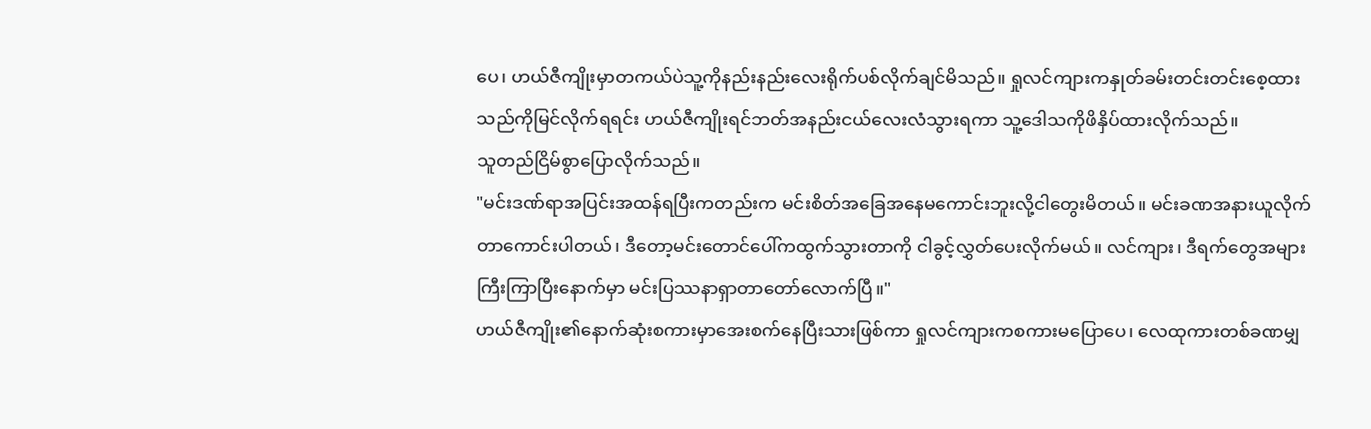ပေ၊ ဟယ်ဇီကျိုးမှာတကယ်ပဲသူ့ကိုနည်းနည်းလေးရိုက်ပစ်လိုက်ချင်မိသည်။ ရှုလင်ကျားကနှုတ်ခမ်းတင်းတင်းစေ့ထားသည်ကိုမြင်လိုက်ရရင်း ဟယ်ဇီကျိုးရင်ဘတ်အနည်းငယ်လေးလံသွားရကာ သူ့ဒေါသကိုဖိနှိပ်ထားလိုက်သည်။
သူတည်ငြိမ်စွာပြောလိုက်သည်။
"မင်းဒဏ်ရာအပြင်းအထန်ရပြီးကတည်းက မင်းစိတ်အခြေအနေမကောင်းဘူးလို့ငါတွေးမိတယ်။ မင်းခဏအနားယူလိုက်တာကောင်းပါတယ်၊ ဒီတော့မင်းတောင်ပေါ်ကထွက်သွားတာကို ငါခွင့်လွှတ်ပေးလိုက်မယ်။ လင်ကျား၊ ဒီရက်တွေအများကြီးကြာပြီးနောက်မှာ မင်းပြဿနာရှာတာတော်လောက်ပြီ။"
ဟယ်ဇီကျိုး၏နောက်ဆုံးစကားမှာအေးစက်နေပြီးသားဖြစ်ကာ ရှုလင်ကျားကစကားမပြောပေ၊ လေထုကားတစ်ခဏမျှ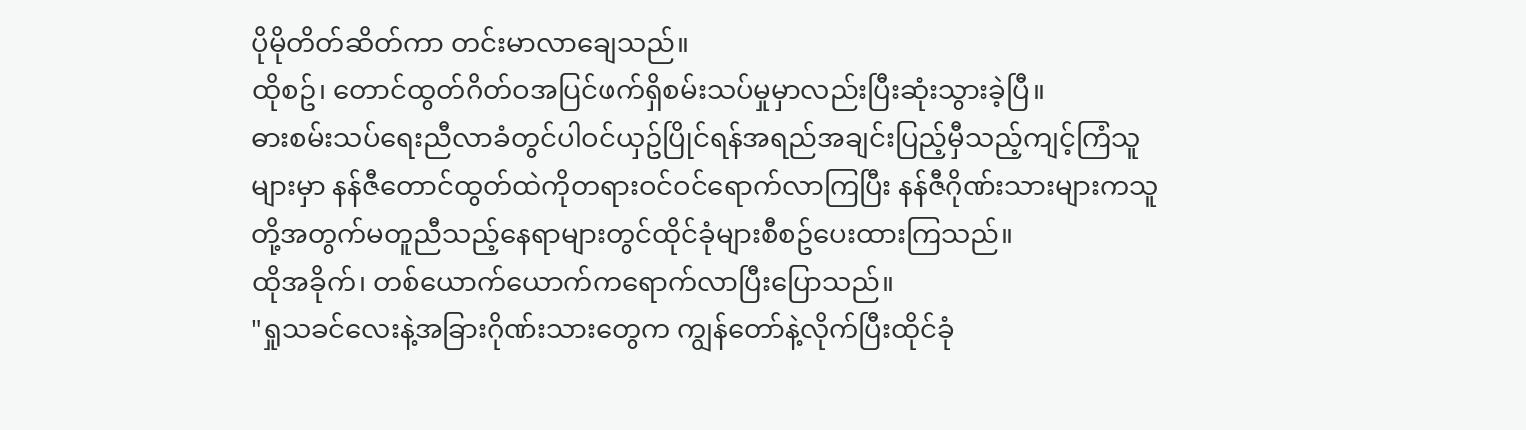ပိုမိုတိတ်ဆိတ်ကာ တင်းမာလာချေသည်။
ထိုစဥ်၊ တောင်ထွတ်ဂိတ်ဝအပြင်ဖက်ရှိစမ်းသပ်မှုမှာလည်းပြီးဆုံးသွားခဲ့ပြီ။
ဓားစမ်းသပ်ရေးညီလာခံတွင်ပါဝင်ယှဥ်ပြိုင်ရန်အရည်အချင်းပြည့်မှီသည့်ကျင့်ကြံသူများမှာ နန်ဇီတောင်ထွတ်ထဲကိုတရားဝင်ဝင်ရောက်လာကြပြီး နန်ဇီဂိုဏ်းသားများကသူတို့အတွက်မတူညီသည့်နေရာများတွင်ထိုင်ခုံများစီစဥ်ပေးထားကြသည်။
ထိုအခိုက်၊ တစ်ယောက်ယောက်ကရောက်လာပြီးပြောသည်။
"ရှုသခင်လေးနဲ့အခြားဂိုဏ်းသားတွေက ကျွန်တော်နဲ့လိုက်ပြီးထိုင်ခုံ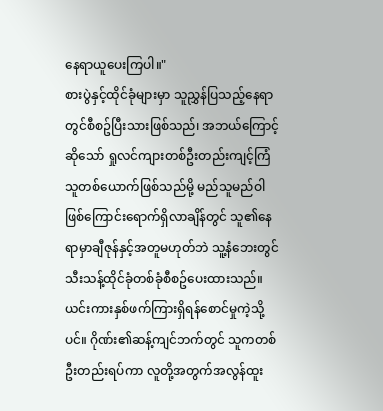နေရာယူပေးကြပါ။"
စားပွဲနှင့်ထိုင်ခုံများမှာ သူညွှန်ပြသည့်နေရာတွင်စီစဥ်ပြီးသားဖြစ်သည်၊ အဘယ်ကြောင့်ဆိုသော် ရှုလင်ကျားတစ်ဦးတည်းကျင့်ကြံသူတစ်ယောက်ဖြစ်သည်မို့ မည်သူမည်ဝါဖြစ်ကြောင်းရောက်ရှိလာချိန်တွင် သူ၏နေရာမှာချီဇုန်နှင့်အတူမဟုတ်ဘဲ သူ့နံဘေးတွင်သီးသန့်ထိုင်ခုံတစ်ခုံစီစဥ်ပေးထားသည်။
ယင်းကားနှစ်ဖက်ကြားရှိရန်စောင်မှုကဲ့သို့ပင်။ ဂိုဏ်း၏ဆန့်ကျင်ဘက်တွင် သူကတစ်ဦးတည်းရပ်ကာ လူတို့အတွက်အလွန်ထူး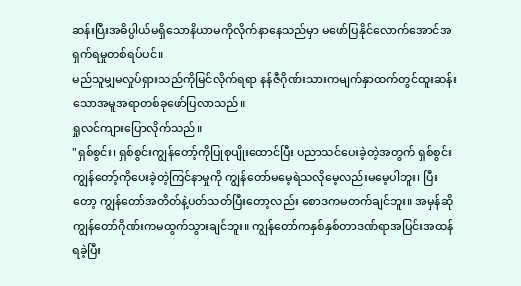ဆန်းပြီးအဓိပ္ပါယ်မရှိသောနိယာမကိုလိုက်နာနေသည်မှာ မဖော်ပြနိုင်လောက်အောင်အရှက်ရမှုတစ်ရပ်ပင်။
မည်သူမျှမလှုပ်ရှားသည်ကိုမြင်လိုက်ရရာ နန်ဇီဂိုဏ်းသားကမျက်နှာထက်တွင်ထူးဆန်းသောအမူအရာတစ်ခုဖော်ပြလာသည်။
ရှုလင်ကျားပြောလိုက်သည်။
"ရှစ်စွင်း၊ ရှစ်စွင်းကျွန်တော့်ကိုပြုစုပျိုးထောင်ပြီး ပညာသင်ပေးခဲ့တဲ့အတွက် ရှစ်စွင်းကျွန်တော့်ကိုပေးခဲ့တဲ့ကြင်နာမှုကို ကျွန်တော်မမေ့ရဲသလိုမေ့လည်းမမေ့ပါဘူး၊ ပြီးတော့ ကျွန်တော်အတိတ်နဲ့ပတ်သတ်ပြီးတော့လည်း စောဒကမတက်ချင်ဘူး။ အမှန်ဆိုကျွန်တော်ဂိုဏ်းကမထွက်သွားချင်ဘူး။ ကျွန်တော်ကနှစ်နှစ်တာဒဏ်ရာအပြင်းအထန်ရခဲ့ပြီး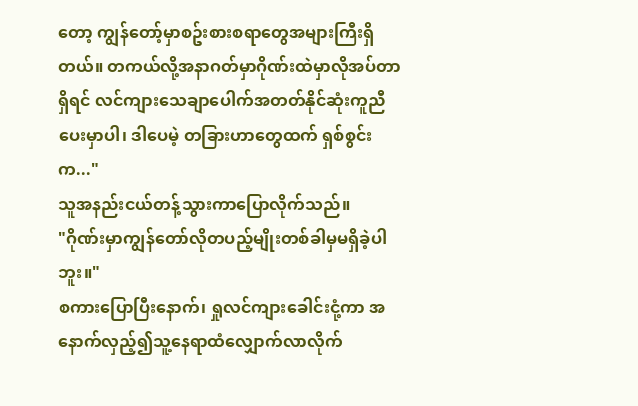တော့ ကျွန်တော့်မှာစဥ်းစားစရာတွေအများကြီးရှိတယ်။ တကယ်လို့အနာဂတ်မှာဂိုဏ်းထဲမှာလိုအပ်တာရှိရင် လင်ကျားသေချာပေါက်အတတ်နိုင်ဆုံးကူညီပေးမှာပါ၊ ဒါပေမဲ့ တခြားဟာတွေထက် ရှစ်စွင်းက..."
သူအနည်းငယ်တန့်သွားကာပြောလိုက်သည်။
"ဂိုဏ်းမှာကျွန်တော်လိုတပည့်မျိုးတစ်ခါမှမရှိခဲ့ပါဘူး။"
စကားပြောပြီးနောက်၊ ရှုလင်ကျားခေါင်းငုံ့ကာ အနောက်လှည့်၍သူ့နေရာထံလျှောက်လာလိုက်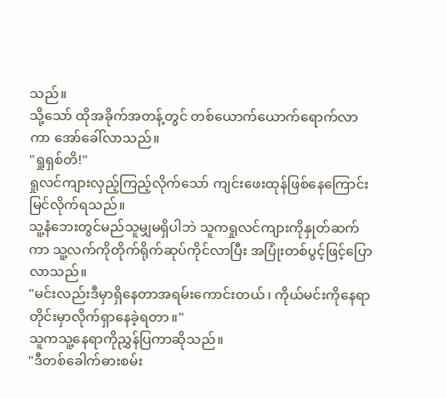သည်။
သို့သော် ထိုအခိုက်အတန့်တွင် တစ်ယောက်ယောက်ရောက်လာကာ အော်ခေါ်လာသည်။
"ရှုရှစ်တိ!"
ရှုလင်ကျားလှည့်ကြည့်လိုက်သော် ကျင်းဖေးထုန်ဖြစ်နေကြောင်းမြင်လိုက်ရသည်။
သူ့နံဘေးတွင်မည်သူမျှမရှိပါဘဲ သူကရှုလင်ကျားကိုနှုတ်ဆက်ကာ သူ့လက်ကိုတိုက်ရိုက်ဆုပ်ကိုင်လာပြီး အပြုံးတစ်ပွင့်ဖြင့်ပြောလာသည်။
"မင်းလည်းဒီမှာရှိနေတာအရမ်းကောင်းတယ်၊ ကိုယ်မင်းကိုနေရာတိုင်းမှာလိုက်ရှာနေခဲ့ရတာ။"
သူကသူ့နေရာကိုညွှန်ပြကာဆိုသည်။
"ဒီတစ်ခေါက်ဓားစမ်း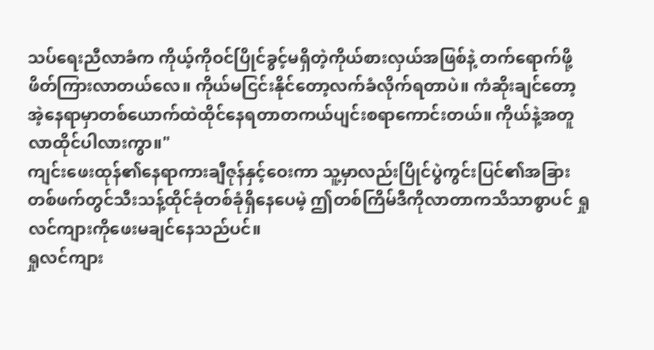သပ်ရေးညီလာခံက ကိုယ့်ကိုဝင်ပြိုင်ခွင့်မရှိတဲ့ကိုယ်စားလှယ်အဖြစ်နဲ့ တက်ရောက်ဖို့ဖိတ်ကြားလာတယ်လေ။ ကိုယ်မငြင်းနိုင်တော့လက်ခံလိုက်ရတာပဲ။ ကံဆိုးချင်တော့ အဲ့နေရာမှာတစ်ယောက်ထဲထိုင်နေရတာတကယ်ပျင်းစရာကောင်းတယ်။ ကိုယ်နဲ့အတူလာထိုင်ပါလားကွာ။"
ကျင်းဖေးထုန်၏နေရာကားချီဇုန်နှင့်ဝေးကာ သူ့မှာလည်းပြိုင်ပွဲကွင်းပြင်၏အခြားတစ်ဖက်တွင်သီးသန့်ထိုင်ခုံတစ်ခုံရှိနေပေမဲ့ ဤတစ်ကြိမ်ဒီကိုလာတာကသိသာစွာပင် ရှုလင်ကျားကိုဖေးမချင်နေသည်ပင်။
ရှုလင်ကျား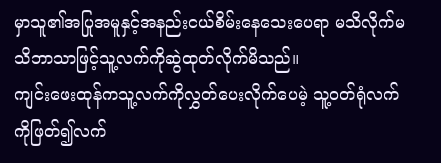မှာသူ၏အပြုအမူနှင့်အနည်းငယ်စိမ်းနေသေးပေရာ မသိလိုက်မသိဘာသာဖြင့်သူ့လက်ကိုဆွဲထုတ်လိုက်မိသည်။
ကျင်းဖေးထုန်ကသူ့လက်ကိုလွှတ်ပေးလိုက်ပေမဲ့ သူ့ဝတ်ရုံလက်ကိုဖြတ်၍လက်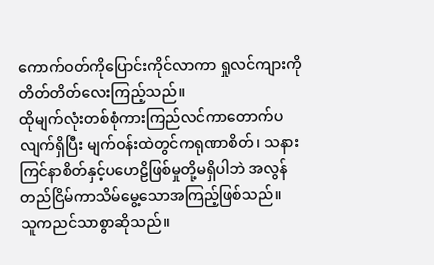ကောက်ဝတ်ကိုပြောင်းကိုင်လာကာ ရှုလင်ကျားကိုတိတ်တိတ်လေးကြည့်သည်။
ထိုမျက်လုံးတစ်စုံကားကြည်လင်ကာတောက်ပလျက်ရှိပြီး မျက်ဝန်းထဲတွင်ကရုဏာစိတ်၊ သနားကြင်နာစိတ်နှင့်ပဟေဠိဖြစ်မှုတို့မရှိပါဘဲ အလွန်တည်ငြိမ်ကာသိမ်မွေ့သောအကြည့်ဖြစ်သည်။
သူကညင်သာစွာဆိုသည်။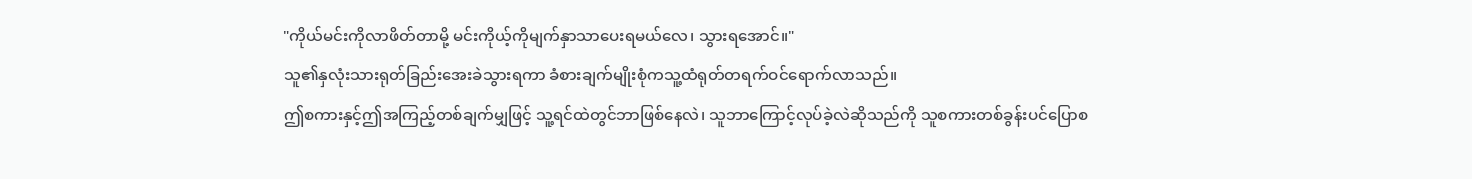"ကိုယ်မင်းကိုလာဖိတ်တာမို့ မင်းကိုယ့်ကိုမျက်နှာသာပေးရမယ်လေ၊ သွားရအောင်။"
သူ၏နှလုံးသားရုတ်ခြည်းအေးခဲသွားရကာ ခံစားချက်မျိုးစုံကသူ့ထံရုတ်တရက်ဝင်ရောက်လာသည်။
ဤစကားနှင့်ဤအကြည့်တစ်ချက်မျှဖြင့် သူ့ရင်ထဲတွင်ဘာဖြစ်နေလဲ၊ သူဘာကြောင့်လုပ်ခဲ့လဲဆိုသည်ကို သူစကားတစ်ခွန်းပင်ပြောစ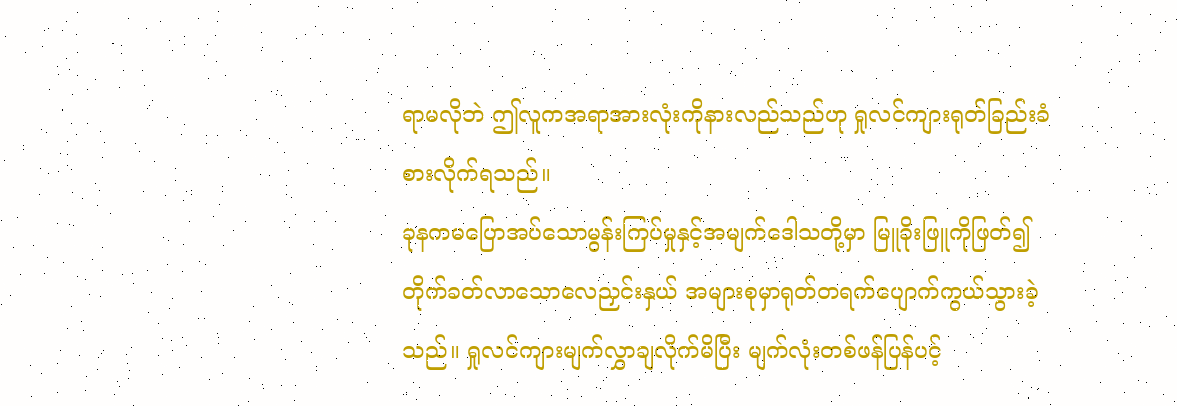ရာမလိုဘဲ ဤလူကအရာအားလုံးကိုနားလည်သည်ဟု ရှုလင်ကျားရုတ်ခြည်းခံစားလိုက်ရသည်။
ခုနကမပြောအပ်သောမွန်းကြပ်မှုနှင့်အမျက်ဒေါသတို့မှာ မြူခိုးဖြူကိုဖြတ်၍တိုက်ခတ်လာသောလေညှင်းနှယ် အများစုမှာရုတ်တရက်ပျောက်ကွယ်သွားခဲ့သည်။ ရှုလင်ကျားမျက်လွှာချလိုက်မိပြီး မျက်လုံးတစ်ဖန်ပြန်ပင့်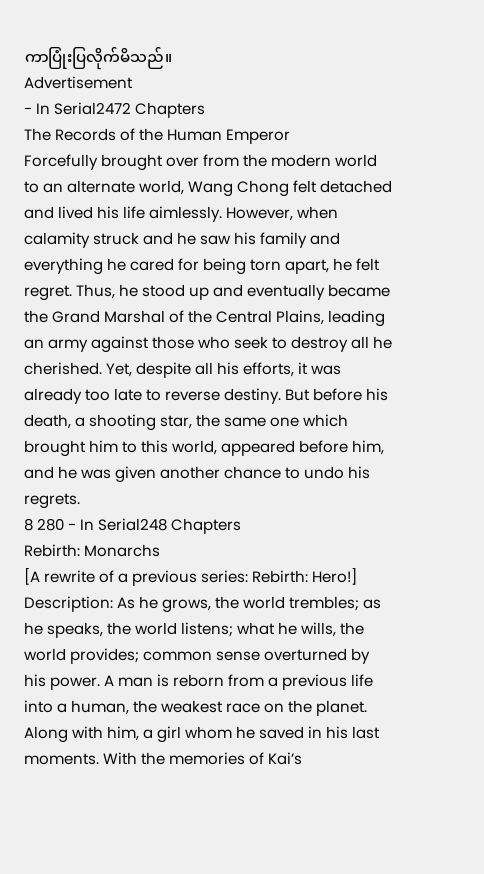ကာပြုံးပြလိုက်မိသည်။
Advertisement
- In Serial2472 Chapters
The Records of the Human Emperor
Forcefully brought over from the modern world to an alternate world, Wang Chong felt detached and lived his life aimlessly. However, when calamity struck and he saw his family and everything he cared for being torn apart, he felt regret. Thus, he stood up and eventually became the Grand Marshal of the Central Plains, leading an army against those who seek to destroy all he cherished. Yet, despite all his efforts, it was already too late to reverse destiny. But before his death, a shooting star, the same one which brought him to this world, appeared before him, and he was given another chance to undo his regrets.
8 280 - In Serial248 Chapters
Rebirth: Monarchs
[A rewrite of a previous series: Rebirth: Hero!] Description: As he grows, the world trembles; as he speaks, the world listens; what he wills, the world provides; common sense overturned by his power. A man is reborn from a previous life into a human, the weakest race on the planet. Along with him, a girl whom he saved in his last moments. With the memories of Kai’s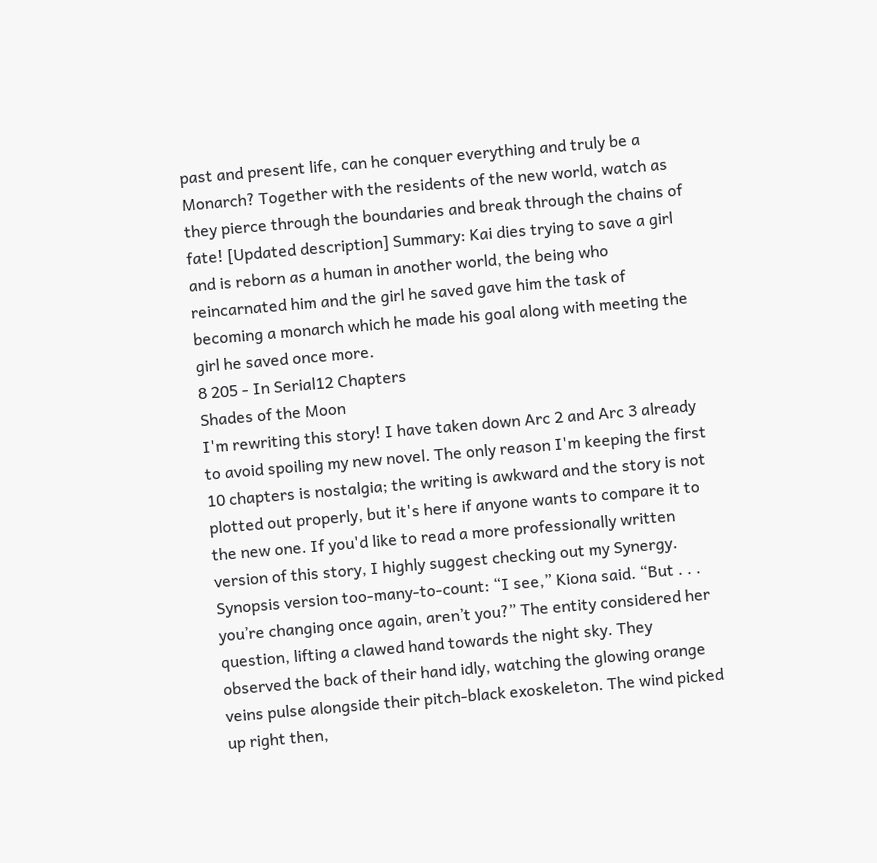past and present life, can he conquer everything and truly be a Monarch? Together with the residents of the new world, watch as they pierce through the boundaries and break through the chains of fate! [Updated description] Summary: Kai dies trying to save a girl and is reborn as a human in another world, the being who reincarnated him and the girl he saved gave him the task of becoming a monarch which he made his goal along with meeting the girl he saved once more.
8 205 - In Serial12 Chapters
Shades of the Moon
I'm rewriting this story! I have taken down Arc 2 and Arc 3 already to avoid spoiling my new novel. The only reason I'm keeping the first 10 chapters is nostalgia; the writing is awkward and the story is not plotted out properly, but it's here if anyone wants to compare it to the new one. If you'd like to read a more professionally written version of this story, I highly suggest checking out my Synergy. Synopsis version too-many-to-count: “I see,” Kiona said. “But . . . you’re changing once again, aren’t you?” The entity considered her question, lifting a clawed hand towards the night sky. They observed the back of their hand idly, watching the glowing orange veins pulse alongside their pitch-black exoskeleton. The wind picked up right then,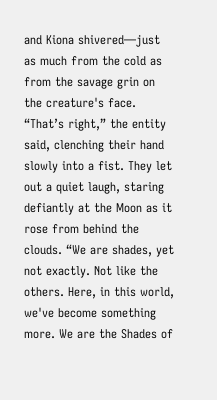and Kiona shivered—just as much from the cold as from the savage grin on the creature's face. “That’s right,” the entity said, clenching their hand slowly into a fist. They let out a quiet laugh, staring defiantly at the Moon as it rose from behind the clouds. “We are shades, yet not exactly. Not like the others. Here, in this world, we've become something more. We are the Shades of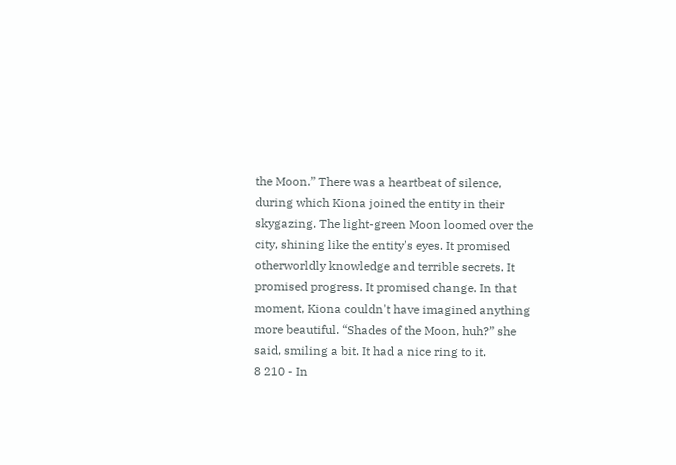the Moon.” There was a heartbeat of silence, during which Kiona joined the entity in their skygazing. The light-green Moon loomed over the city, shining like the entity's eyes. It promised otherworldly knowledge and terrible secrets. It promised progress. It promised change. In that moment, Kiona couldn't have imagined anything more beautiful. “Shades of the Moon, huh?” she said, smiling a bit. It had a nice ring to it.
8 210 - In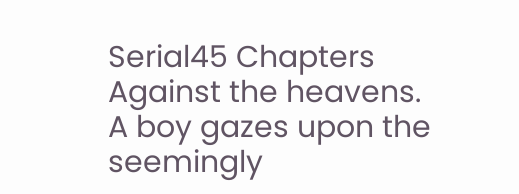Serial45 Chapters
Against the heavens.
A boy gazes upon the seemingly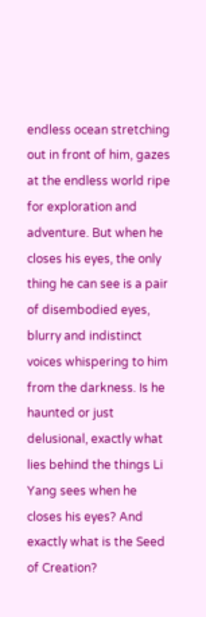endless ocean stretching out in front of him, gazes at the endless world ripe for exploration and adventure. But when he closes his eyes, the only thing he can see is a pair of disembodied eyes, blurry and indistinct voices whispering to him from the darkness. Is he haunted or just delusional, exactly what lies behind the things Li Yang sees when he closes his eyes? And exactly what is the Seed of Creation?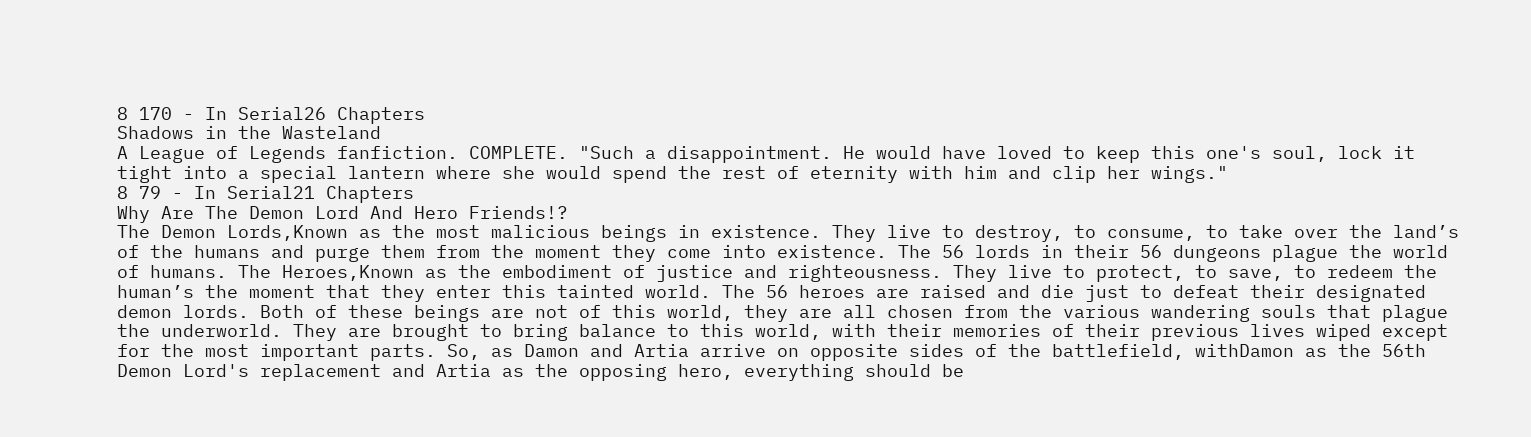8 170 - In Serial26 Chapters
Shadows in the Wasteland
A League of Legends fanfiction. COMPLETE. "Such a disappointment. He would have loved to keep this one's soul, lock it tight into a special lantern where she would spend the rest of eternity with him and clip her wings."
8 79 - In Serial21 Chapters
Why Are The Demon Lord And Hero Friends!?
The Demon Lords,Known as the most malicious beings in existence. They live to destroy, to consume, to take over the land’s of the humans and purge them from the moment they come into existence. The 56 lords in their 56 dungeons plague the world of humans. The Heroes,Known as the embodiment of justice and righteousness. They live to protect, to save, to redeem the human’s the moment that they enter this tainted world. The 56 heroes are raised and die just to defeat their designated demon lords. Both of these beings are not of this world, they are all chosen from the various wandering souls that plague the underworld. They are brought to bring balance to this world, with their memories of their previous lives wiped except for the most important parts. So, as Damon and Artia arrive on opposite sides of the battlefield, withDamon as the 56th Demon Lord's replacement and Artia as the opposing hero, everything should be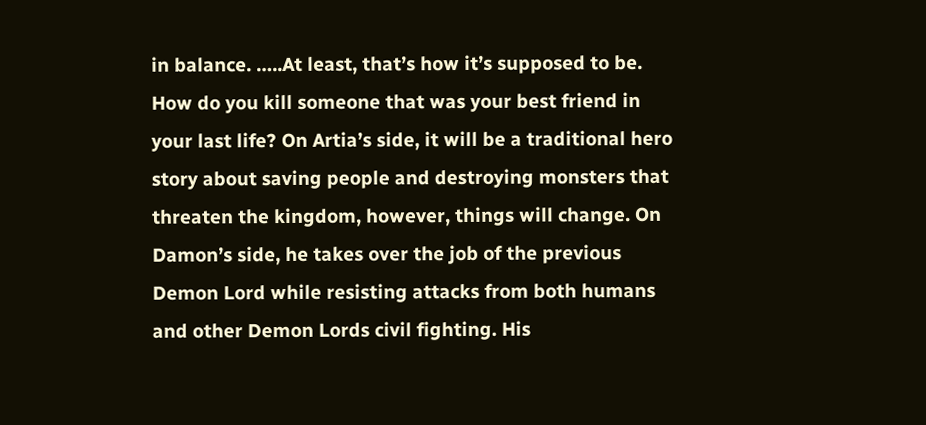in balance. …..At least, that’s how it’s supposed to be. How do you kill someone that was your best friend in your last life? On Artia’s side, it will be a traditional hero story about saving people and destroying monsters that threaten the kingdom, however, things will change. On Damon’s side, he takes over the job of the previous Demon Lord while resisting attacks from both humans and other Demon Lords civil fighting. His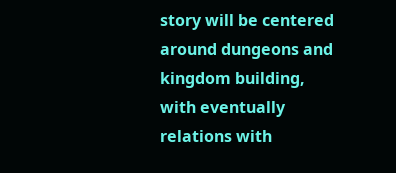story will be centered around dungeons and kingdom building, with eventually relations with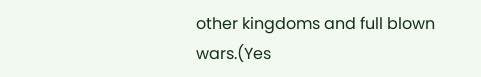other kingdoms and full blown wars.(Yes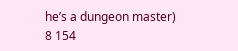he’s a dungeon master)
8 154